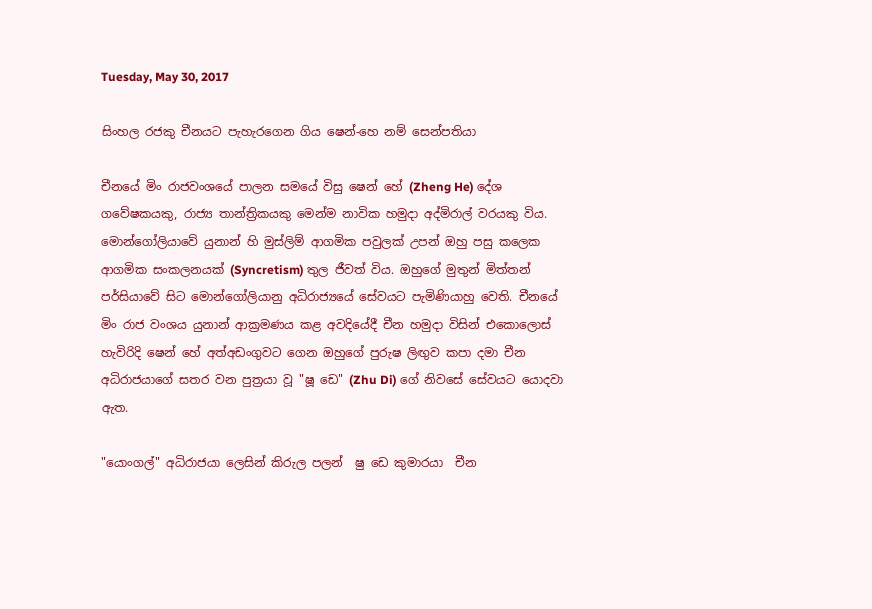Tuesday, May 30, 2017

සිංහල රජකු චීනයට පැහැරගෙන ගිය ෂෙන්-හෙ නම් සෙන්පතියා

චීනයේ මිං රාජවංශයේ පාලන සමයේ විසු ෂෙන් හේ (Zheng He) දේශ ගවේෂකයකු, රාජ්‍ය තාන්ත්‍රිකයකු මෙන්ම නාවික හමුදා අද්මිරාල් වරයකු විය. මොන්ගෝලියාවේ යුනාන් හි මුස්ලිම් ආගමික පවුලක් උපන් ඔහු පසු කලෙක ආගමික සංකලනයක් (Syncretism) තුල ජීවත් විය. ඔහුගේ මුතුන් මිත්තන් පර්සියාවේ සිට මොන්ගෝලියානු අධිරාජ්‍යයේ සේවයට පැමිණියාහු වෙති. චීනයේ මිං රාජ වංශය යුනාන් ආක්‍රමණය කළ අවදියේදී චීන හමුදා විසින් එකොලොස් හැවිරිදි ෂෙන් හේ අත්අඩංගුවට ගෙන ඔහුගේ පුරුෂ ලිඟුව කපා දමා චීන අධිරාජයාගේ සතර වන පුත්‍රයා වූ "ෂූ ඩෙ" (Zhu Di) ගේ නිවසේ සේවයට යොදවා ඇත.

"යොංගල්" අධිරාජයා ලෙසින් කිරුල පලන්  ෂු ඩෙ කුමාරයා  චීන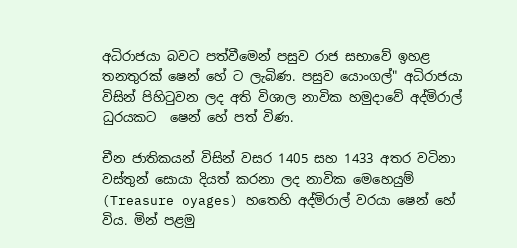අධිරාජයා බවට පත්වීමෙන් පසුව රාජ සභාවේ ඉහළ තනතුරක් ෂෙන් හේ ට ලැබිණ. පසුව යොංගල්" අධිරාජයා විසින් පිහිටුවන ලද අති විශාල නාවික හමුදාවේ අද්මිරාල් ධුරයකට  ෂෙන් හේ පත් විණ.

චීන ජාතිකයන් විසින් වසර 1405 සහ 1433 අතර වටිනා වස්තුන් සොයා දියත් කරනා ලද නාවික මෙහෙයුම් (Treasure oyages) හතෙහි අද්මිරාල් වරයා ෂෙන් හේ විය. මින් පළමු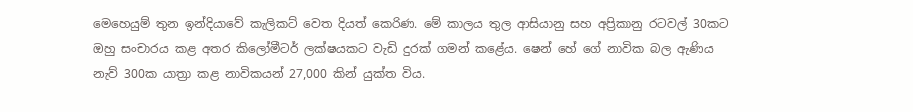මෙහෙයුම් තුන ඉන්දියාවේ කැලිකට් වෙත දියත් කෙරිණ. මේ කාලය තුල ආසියානු සහ අප්‍රිකානු රටවල් 30කට ඔහු සංචාරය කළ අතර කිලෝමීටර් ලක්ෂයකට වැඩි දුරක් ගමන් කළේය. ෂෙන් හේ ගේ නාවික බල ඇණිය නැව් 300ක යාත්‍රා කළ නාවිකයන් 27,000 කින් යුක්ත විය.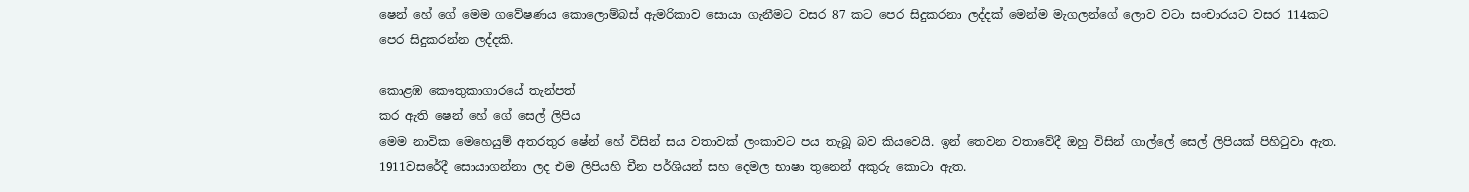ෂෙන් හේ ගේ මෙම ගවේෂණය කොලොම්බස් ඇමරිකාව සොයා ගැනීමට වසර 87 කට පෙර සිදුකරනා ලද්දක් මෙන්ම මැගලන්ගේ ලොව වටා සංචාරයට වසර 114කට පෙර සිදුකරන්න ලද්දකි.

කොළඹ කෞතුකාගාරයේ තැන්පත්
කර ඇති ෂෙන් හේ ගේ සෙල් ලිපිය
මෙම නාවික මෙහෙයුම් අතරතුර ෂේන් හේ විසින් සය වතාවක් ලංකාවට පය තැබූ බව කියවෙයි. ඉන් තෙවන වතාවේදී ඔහු විසින් ගාල්ලේ සෙල් ලිපියක් පිහිටුවා ඇත. 1911වසරේදී සොයාගන්නා ලද එම ලිපියහි චීන පර්ශියන් සහ දෙමල භාෂා තුනෙන් අකුරු කොටා ඇත.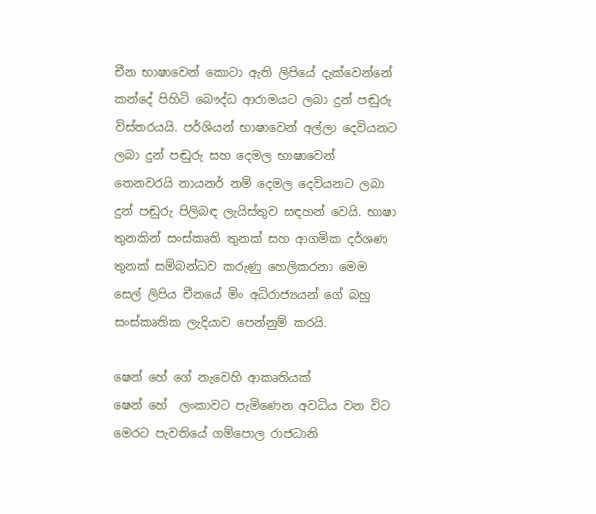චීන භාෂාවෙන් කොටා ඇති ලිපියේ දැක්වෙන්නේ කන්දේ පිහිටි බෞද්ධ ආරාමයට ලබා දුන් පඬුරු විස්තරයයි. පර්ශියන් භාෂාවෙන් අල්ලා දෙවියනට ලබා දුන් පඬුරු සහ දෙමල භාෂාවෙන් තෙනවරයි නායනර් නම් දෙමල දෙවියනට ලබා දුන් පඬුරු පිලිබඳ ලැයිස්තුව සඳහන් වෙයි. භාෂා තුනකින් සංස්කෘති තුනක් සහ ආගමික දර්ශණ තුනක් සම්බන්ධව කරුණු හෙලිකරනා මෙම සෙල් ලිපිය චීනයේ මිං අධිරාජ්‍යයන් ගේ බහු සංස්කෘතික ලැදියාව පෙන්නුම් කරයි.

ෂෙන් හේ ගේ නැවෙහි ආකෘතියක්
ෂෙන් හේ  ලංකාවට පැමිණෙන අවධිය වන විට මෙරට පැවතියේ ගම්පොල රාජධානි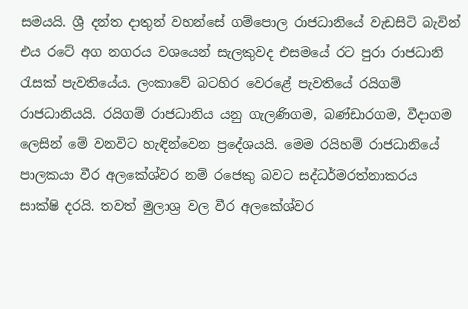සමයයි. ශ්‍රී දන්ත දාතුන් වහන්සේ ගම්පොල රාජධානියේ වැඩසිටි බැවින් එය රටේ අග නගරය වශයෙන් සැලකුවද එසමයේ රට පුරා රාජධානි රැසක් පැවතියේය. ලංකාවේ බටහිර වෙරළේ පැවතියේ රයිගම් රාජධානියයි. රයිගම් රාජධානිය යනු ගැලණිගම, බණ්‌ඩාරගම, වීදාගම ලෙසින් මේ වනවිට හැඳින්වෙන ප්‍රදේශයයි. මෙම රයිහම් රාජධානියේ පාලකයා වීර අලකේශ්වර නම් රජෙකු බවට සද්ධර්මරත්නාකරය සාක්ෂි දරයි. තවත් මුලාශ්‍ර වල වීර අලකේශ්වර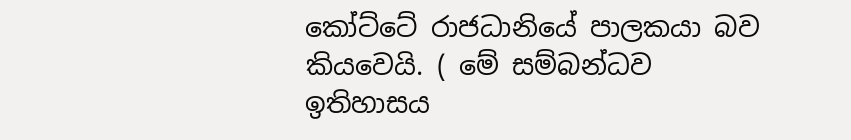කෝට්ටේ රාජධානියේ පාලකයා බව කියවෙයි. ( මේ සම්බන්ධව ඉතිහාසය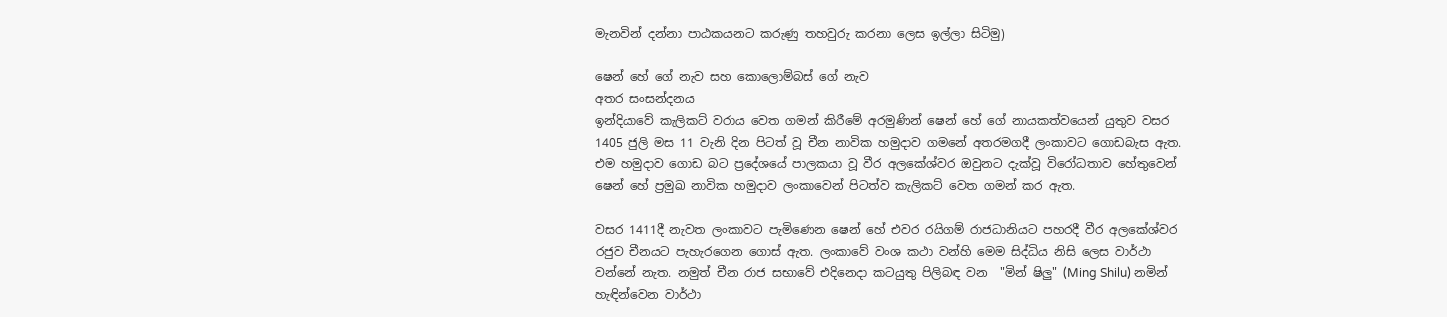මැනවින් දන්නා පාඨකයනට කරුණු තහවුරු කරනා ලෙස ඉල්ලා සිටිමු)

ෂෙන් හේ ගේ නැව සහ කොලොම්බස් ගේ නැව
අතර සංසන්දනය
ඉන්දියාවේ කැලිකට් වරාය වෙත ගමන් කිරීමේ අරමුණින් ෂෙන් හේ ගේ නායකත්වයෙන් යුතුව වසර 1405 ජුලි මස 11 වැනි දින පිටත් වූ චීන නාවික හමුදාව ගමනේ අතරමගදී ලංකාවට ගොඩබැස ඇත. එම හමුදාව ගොඩ බට ප්‍රදේශයේ පාලකයා වූ වීර අලකේශ්වර ඔවුනට දැක්වූ විරෝධතාව හේතුවෙන් ෂෙන් හේ ප්‍රමුඛ නාවික හමුදාව ලංකාවෙන් පිටත්ව කැලිකට් වෙත ගමන් කර ඇත.

වසර 1411දී නැවත ලංකාවට පැමිණෙන ෂෙන් හේ එවර රයිගම් රාජධානියට පහරදී වීර අලකේශ්වර රජුව චීනයට පැහැරගෙන ගොස් ඇත. ලංකාවේ වංශ කථා වන්හි මෙම සිද්ධිය නිසි ලෙස වාර්ථා වන්නේ නැත. නමුත් චීන රාජ සභාවේ එදිනෙදා කටයුතු පිලිබඳ වන  "මින් ෂිලු" (Ming Shilu) නමින් හැඳින්වෙන වාර්ථා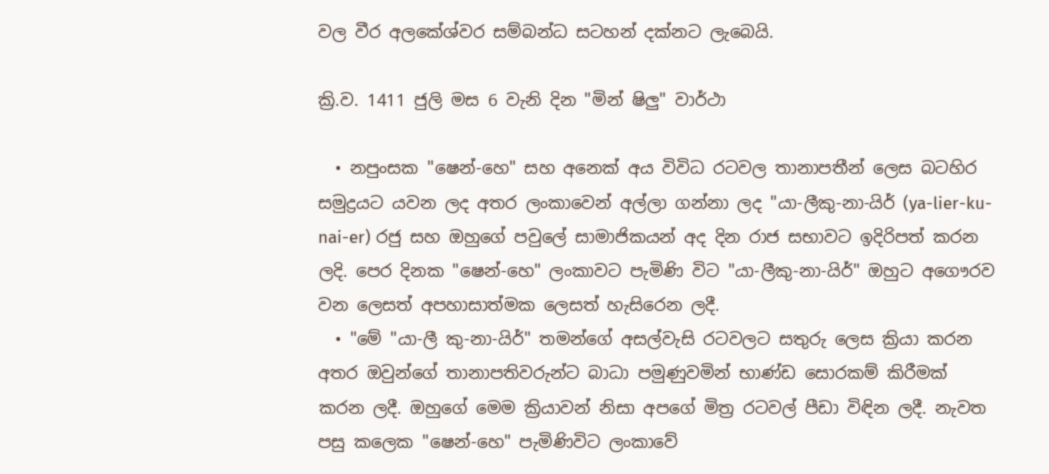වල වීර අලකේශ්වර සම්බන්ධ සටහන් දක්නට ලැබෙයි.

ක්‍රි.ව. 1411 ජුලි මස 6 වැනි දින "මින් ෂිලු" වාර්ථා

  • නපුංසක "ෂෙන්-හෙ" සහ අනෙක්‌ අය විවිධ රටවල තානාපතීන් ලෙස බටහිර සමුද්‍රයට යවන ලද අතර ලංකාවෙන් අල්ලා ගන්නා ලද "යා-ලීකු-නා-යිර් (ya-lier-ku-nai-er) රජු සහ ඔහුගේ පවුලේ සාමාජිකයන් අද දින රාජ සභාවට ඉදිරිපත් කරන ලදි. පෙර දිනක "ෂෙන්-හෙ" ලංකාවට පැමිණි විට "යා-ලීකු-නා-යිර්" ඔහුට අගෞරව වන ලෙසත් අපහාසාත්මක ලෙසත් හැසිරෙන ලදී.
  • "මේ "යා-ලී කු-නා-යිර්" තමන්ගේ අසල්වැසි රටවලට සතුරු ලෙස ක්‍රියා කරන අතර ඔවුන්ගේ තානාපතිවරුන්ට බාධා පමුණුවමින් භාණ්‌ඩ සොරකම් කිරීමක්‌ කරන ලදී. ඔහුගේ මෙම ක්‍රියාවන් නිසා අපගේ මිත්‍ර රටවල් පීඩා විඳින ලදී. නැවත පසු කලෙක "ෂෙන්-හෙ" පැමිණිවිට ලංකාවේ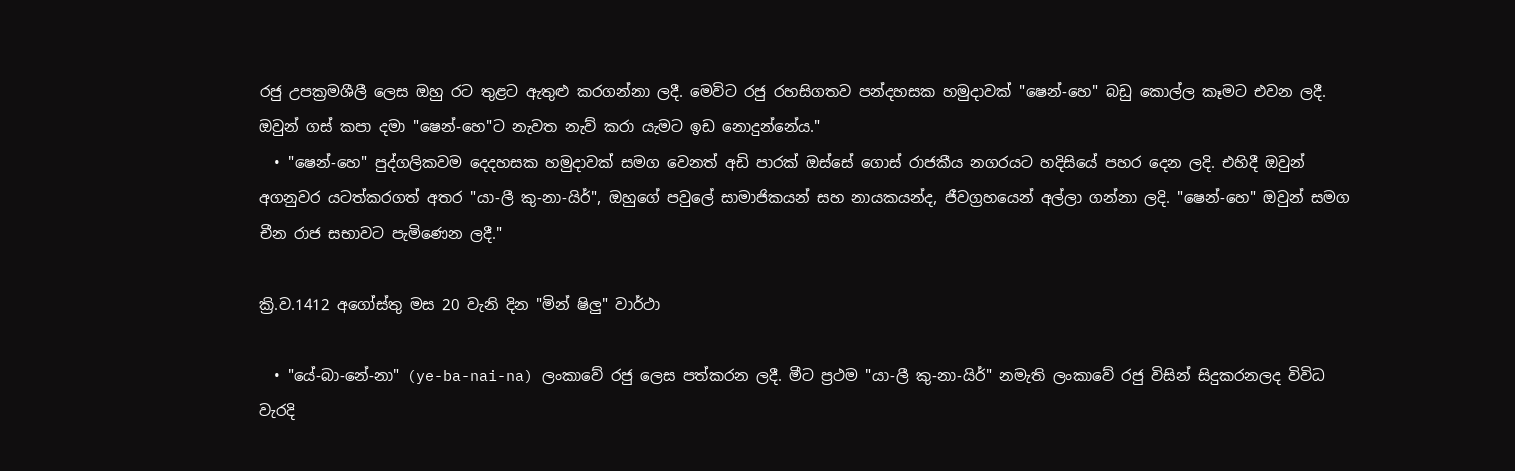රජු උපක්‍රමශීලී ලෙස ඔහු රට තුළට ඇතුළු කරගන්නා ලදී. මෙවිට රජු රහසිගතව පන්දහසක හමුදාවක්‌ "ෂෙන්-හෙ" බඩු කොල්ල කෑමට එවන ලදී. ඔවුන් ගස්‌ කපා දමා "ෂෙන්-හෙ"ට නැවත නැව් කරා යැමට ඉඩ නොදුන්නේය."
  • "ෂෙන්-හෙ" පුද්ගලිකවම දෙදහසක හමුදාවක්‌ සමග වෙනත් අඩි පාරක්‌ ඔස්‌සේ ගොස්‌ රාජකීය නගරයට හදිසියේ පහර දෙන ලදි. එහිදී ඔවුන් අගනුවර යටත්කරගත් අතර "යා-ලී කු-නා-යිර්", ඔහුගේ පවුලේ සාමාජිකයන් සහ නායකයන්ද, ජීවග්‍රහයෙන් අල්ලා ගන්නා ලදි. "ෂෙන්-හෙ" ඔවුන් සමග චීන රාජ සභාවට පැමිණෙන ලදී."

ක්‍රි.ව.1412 අගෝස්‌තු මස 20 වැනි දින "මින් ෂිලු" වාර්ථා

  • "යේ-බා-නේ-නා" (ye-ba-nai-na) ලංකාවේ රජු ලෙස පත්කරන ලදී. මීට ප්‍රථම "යා-ලී කු-නා-යිර්" නමැති ලංකාවේ රජු විසින් සිදුකරනලද විවිධ වැරදි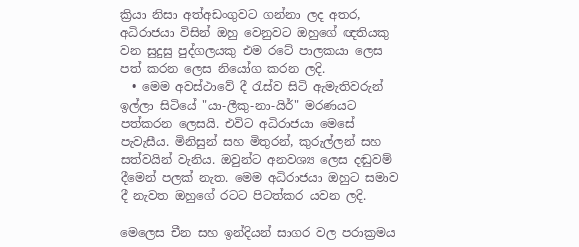ක්‍රියා නිසා අත්අඩංගුවට ගන්නා ලද අතර, අධිරාජයා විසින් ඔහු වෙනුවට ඔහුගේ ඥතියකු වන සුදුසු පුද්ගලයකු එම රටේ පාලකයා ලෙස පත් කරන ලෙස නියෝග කරන ලදි.
  • මෙම අවස්‌ථාවේ දී රැස්‌ව සිටි ඇමැතිවරුන් ඉල්ලා සිටියේ "යා-ලීකු-නා-යිර්" මරණයට පත්කරන ලෙසයි. එවිට අධිරාජයා මෙසේ පැවැසීය. මිනිසුන් සහ මිතුරන්, කුරුල්ලන් සහ සත්වයින් වැනිය. ඔවුන්ට අනවශ්‍ය ලෙස දඬුවම් දීමෙන් පලක්‌ නැත. මෙම අධිරාජයා ඔහුට සමාව දී නැවත ඔහුගේ රටට පිටත්කර යවන ලදි.

මෙලෙස චීන සහ ඉන්දියන් සාගර වල පරාක්‍රමය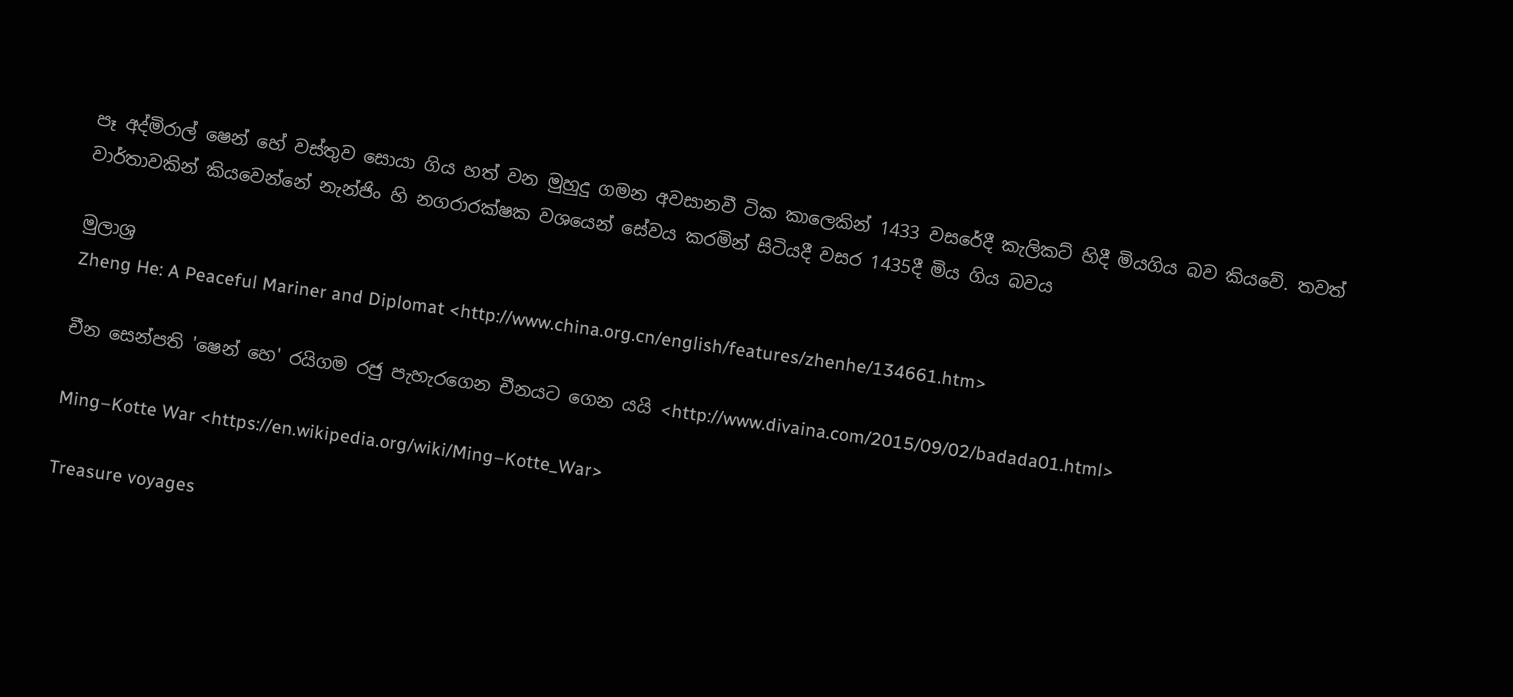පෑ අද්මිරාල් ෂෙන් හේ වස්තුව සොයා ගිය හත් වන මුහුදු ගමන අවසානවී ටික කාලෙකින් 1433 වසරේදී කැලිකට් හිදී මියගිය බව කියවේ. තවත් වාර්තාවකින් කියවෙන්නේ නැන්ජිං හි නගරාරක්ෂක වශයෙන් සේවය කරමින් සිටියදී වසර 1435දී මිය ගිය බවය

මුලාශ්‍ර
Zheng He: A Peaceful Mariner and Diplomat <http://www.china.org.cn/english/features/zhenhe/134661.htm>

චීන සෙන්පති 'ෂෙන් හෙ' රයිගම රජු පැහැරගෙන චීනයට ගෙන යයි <http://www.divaina.com/2015/09/02/badada01.html>

Ming–Kotte War <https://en.wikipedia.org/wiki/Ming–Kotte_War>

Treasure voyages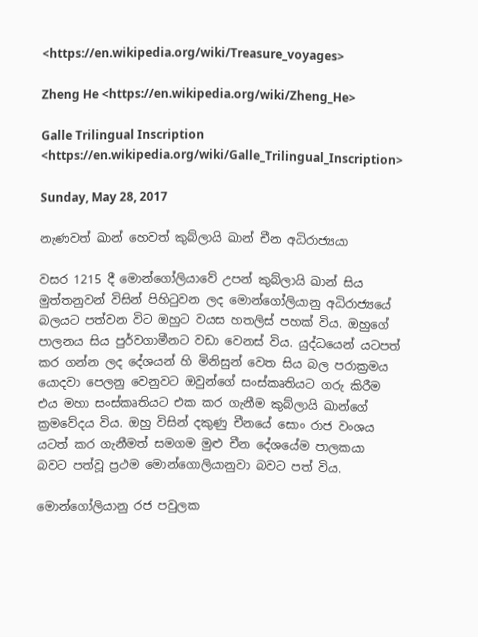<https://en.wikipedia.org/wiki/Treasure_voyages>

Zheng He <https://en.wikipedia.org/wiki/Zheng_He>

Galle Trilingual Inscription <https://en.wikipedia.org/wiki/Galle_Trilingual_Inscription>

Sunday, May 28, 2017

නැණවත් ඛාන් හෙවත් කුබ්ලායි ඛාන් චීන අධිරාජ්‍යයා

වසර 1215 දී මොන්ගෝලියාවේ උපන් කුබ්ලායි ඛාන් සිය මුත්තනුවන් විසින් පිහිටුවන ලද මොන්ගෝලියානු අධිරාජ්‍යයේ බලයට පත්වන විට ඔහුට වයස හතලිස් පහක් විය. ඔහුගේ පාලනය සිය පුර්වගාමීනට වඩා වෙනස් විය. යුද්ධයෙන් යටපත් කර ගන්න ලද දේශයන් හි මිනිසුන් වෙත සිය බල පරාක්‍රමය යොදවා පෙලනු වෙනුවට ඔවුන්ගේ සංස්කෘතියට ගරු කිරීම එය මහා සංස්කෘතියට එක කර ගැනීම කුබ්ලායි ඛාන්ගේ ක්‍රමවේදය විය. ඔහු විසින් දකුණු චීනයේ සොං රාජ වංශය යටත් කර ගැනීමත් සමගම මුළු චීන දේශයේම පාලකයා බවට පත්වූ ප්‍රථම මොන්ගොලියානුවා බවට පත් විය.

මොන්ගෝලියානු රජ පවුලක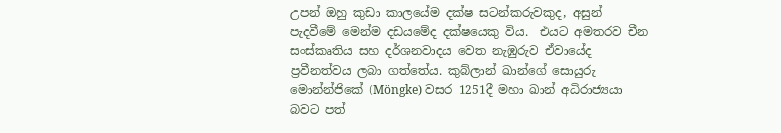උපන් ඔහු කුඩා කාලයේම දක්ෂ සටන්කරුවකුද, අසුන් පැදවීමේ මෙන්ම දඩයමේද දක්ෂයෙකු විය.  එයට අමතරව චීන සංස්කෘතිය සහ දර්ශනවාදය වෙත නැඹුරුව ඒවායේද ප්‍රවීනත්වය ලබා ගත්තේය. කුබ්ලාන් ඛාන්ගේ සොයුරු මොන්න්ජිකේ (Möngke) වසර 1251දී මහා ඛාන් අධිරාජ්‍යයා බවට පත්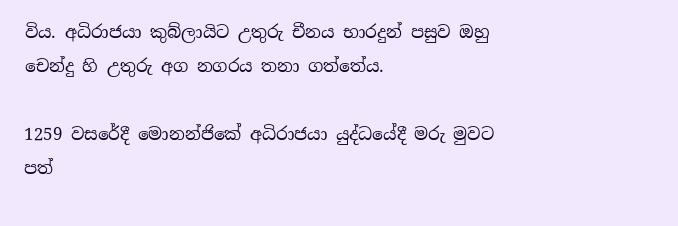විය. අධිරාජයා කුබ්ලායිට උතුරු චීනය භාරදුන් පසුව ඔහු චෙන්දු හි උතුරු අග නගරය තනා ගත්තේය.

1259 වසරේදී මොනන්ජිකේ අධිරාජයා යුද්ධයේදී මරු මුවට පත්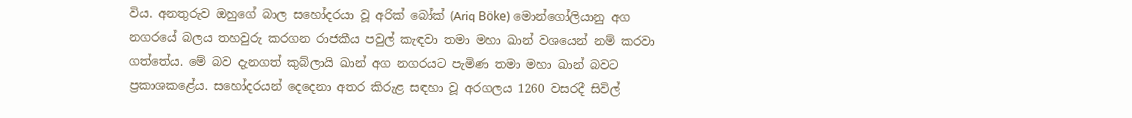විය. අනතුරුව ඔහුගේ බාල සහෝදරයා වූ අරික් බෝක් (Ariq Böke) මොන්ගෝලියානු අග නගරයේ බලය තහවුරු කරගන රාජකීය පවුල් කැඳවා තමා මහා ඛාන් වශයෙන් නම් කරවා ගත්තේය. මේ බව දැනගත් කුබ්ලායි ඛාන් අග නගරයට පැමිණ තමා මහා ඛාන් බවට ප්‍රකාශකළේය. සහෝදරයන් දෙදෙනා අතර කිරුළ සඳහා වූ අරගලය 1260 වසරදී සිවිල්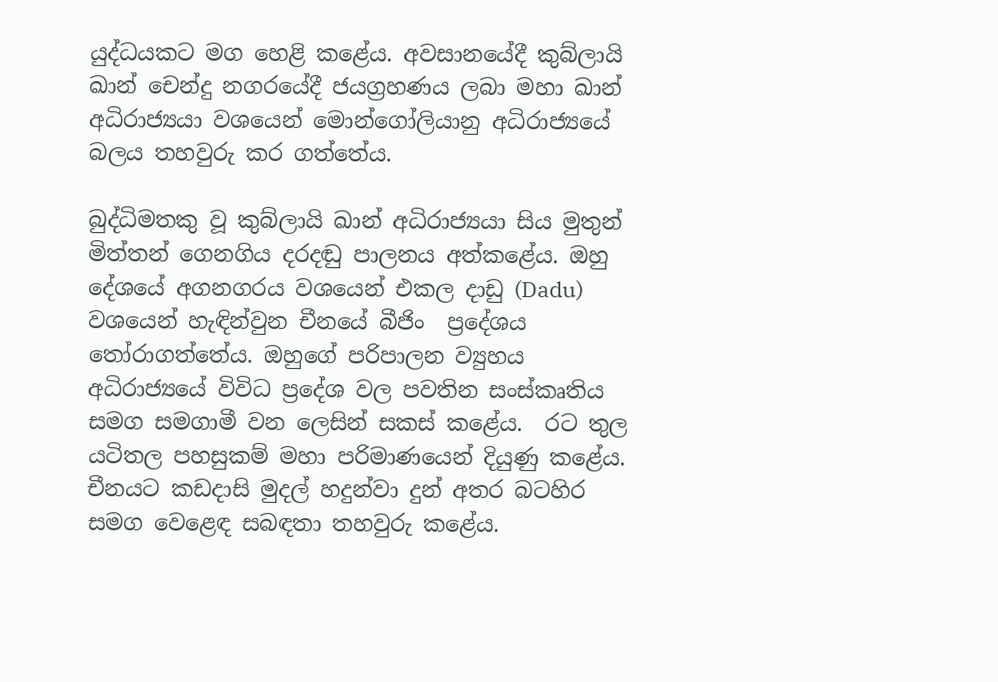යුද්ධයකට මග හෙළි කළේය. අවසානයේදී කුබ්ලායි ඛාන් චෙන්දු නගරයේදී ජයග්‍රහණය ලබා මහා ඛාන් අධිරාජ්‍යයා වශයෙන් මොන්ගෝලියානු අධිරාජ්‍යයේ බලය තහවුරු කර ගත්තේය.

බුද්ධිමතකු වූ කුබ්ලායි ඛාන් අධිරාජ්‍යයා සිය මුතුන් මිත්තන් ගෙනගිය දරදඬු පාලනය අත්කළේය. ඔහු දේශයේ අගනගරය වශයෙන් එකල දාඩු (Dadu) වශයෙන් හැඳින්වුන චීනයේ බීජිං  ප්‍රදේශය තෝරාගත්තේය. ඔහුගේ පරිපාලන ව්‍යුහය අධිරාජ්‍යයේ විවිධ ප්‍රදේශ වල පවතින සංස්කෘතිය සමග සමගාමී වන ලෙසින් සකස් කළේය.  රට තුල යටිතල පහසුකම් මහා පරිමාණයෙන් දියුණු කළේය. චීනයට කඩදාසි මුදල් හදුන්වා දුන් අතර බටහිර සමග වෙළෙඳ සබඳතා තහවුරු කළේය.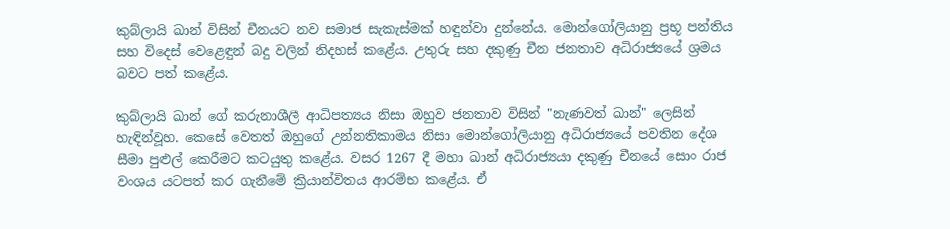කුබ්ලායි ඛාන් විසින් චීනයට නව සමාජ සැකැස්මක් හඳුන්වා දුන්නේය. මොන්ගෝලියානු ප්‍රභූ පන්තිය සහ විදෙස් වෙළෙඳුන් බදු වලින් නිදහස් කළේය. උතුරු සහ දකුණු චීන ජනතාව අධිරාජ්‍යයේ ශ්‍රමය බවට පත් කළේය.

කුබ්ලායි ඛාන් ගේ කරුනාශීලී ආධිපත්‍යය නිසා ඔහුව ජනතාව විසින් "නැණවත් ඛාන්" ලෙසින් හැඳින්වූහ. කෙසේ වෙතත් ඔහුගේ උන්නතිකාමය නිසා මොන්ගෝලියානු අධිරාජ්‍යයේ පවතින දේශ සීමා පුළුල් කෙරීමට කටයුතු කළේය. වසර 1267 දී මහා ඛාන් අධිරාජ්‍යයා දකුණු චීනයේ සොං රාජ වංශය යටපත් කර ගැනීමේ ක්‍රියාන්විතය ආරම්භ කළේය. ඒ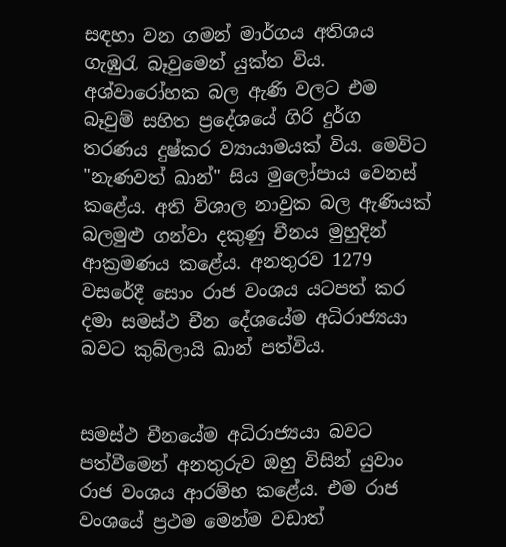සඳහා වන ගමන් මාර්ගය අතිශය ගැඹුරැ බෑවුමෙන් යුක්ත විය. අශ්වාරෝහක බල ඇණි වලට එම බෑවුම් සහිත ප්‍රදේශයේ ගිරි දුර්ග තරණය දුෂ්කර ව්‍යායාමයක් විය. මෙවිට "නැණවත් ඛාන්" සිය මුලෝපාය වෙනස් කළේය. අති විශාල නාවුක බල ඇණියක් බලමුළු ගන්වා දකුණු චීනය මුහුදින් ආක්‍රමණය කළේය. අනතුරව 1279 වසරේදී සොං රාජ වංශය යටපත් කර දමා සමස්ථ චීන දේශයේම අධිරාජ්‍යයා බවට කුබ්ලායි ඛාන් පත්විය.


සමස්ථ චීනයේම අධිරාජ්‍යයා බවට පත්වීමෙන් අනතුරුව ඔහු විසින් යුවාං රාජ වංශය ආරම්භ කළේය. එම රාජ වංශයේ ප්‍රථම මෙන්ම වඩාත්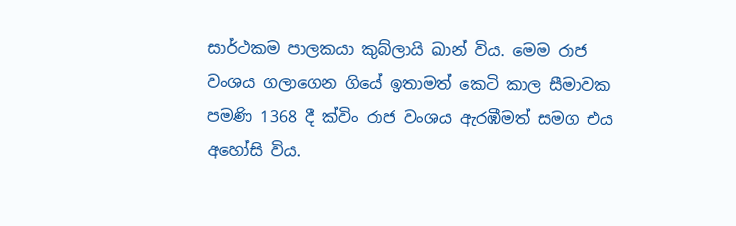සාර්ථකම පාලකයා කුබ්ලායි ඛාන් විය. මෙම රාජ වංශය ගලාගෙන ගියේ ඉතාමත් කෙටි කාල සීමාවක පමණි 1368 දී ක්විං රාජ වංශය ඇරඹීමත් සමග එය අහෝසි විය.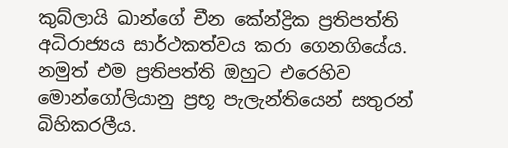කුබ්ලායි ඛාන්ගේ චීන කේන්ද්‍රික ප්‍රතිපත්ති අධිරාජ්‍යය සාර්ථකත්වය කරා ගෙනගියේය. නමුත් එම ප්‍රතිපත්ති ඔහුට එරෙහිව මොන්ගෝලියානු ප්‍රභූ පැලැන්තියෙන් සතුරන් බිහිකරලීය.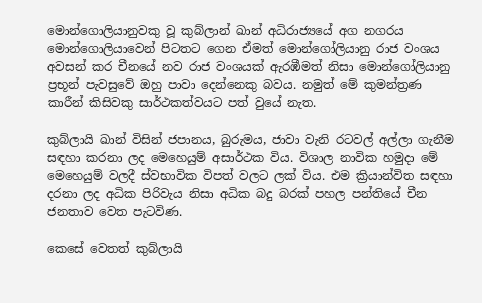මොන්ගොලියානුවකු වූ කුබ්ලාන් ඛාන් අධිරාජ්‍යයේ අග නගරය මොන්ගොලියාවෙන් පිටතට ගෙන ඒමත් මොන්ගෝලියානු රාජ වංශය අවසන් කර චීනයේ නව රාජ වංශයක් ඇරඹීමත් නිසා මොන්ගෝලියානු ප්‍රභූන් පැවසුවේ ඔහු පාවා දෙන්නෙකු බවය. නමුත් මේ කුමන්ත්‍රණ කාරීන් කිසිවකු සාර්ථකත්වයට පත් වුයේ නැත.

කුබ්ලායි ඛාන් විසින් ජපානය, බුරුමය, ජාවා වැනි රටවල් අල්ලා ගැනීම සඳහා කරනා ලද මෙහෙයුම් අසාර්ථක විය. විශාල නාවික හමුදා මේ මෙහෙයුම් වලදී ස්වභාවික විපත් වලට ලක් විය. එම ක්‍රියාන්විත සඳහා දරනා ලද අධික පිරිවැය නිසා අධික බදු බරක් පහල පන්තියේ චීන ජනතාව වෙත පැටවිණ.

කෙසේ වෙතත් කුබ්ලායි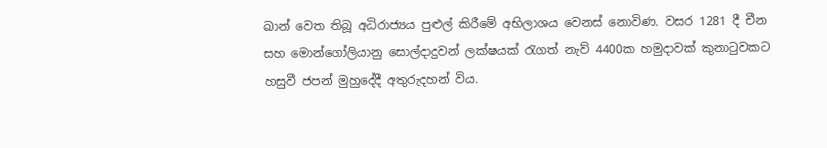ඛාන් වෙත තිබූ අධිරාජ්‍යය පුළුල් කිරීමේ අභිලාශය වෙනස් නොවිණ. වසර 1281 දී චීන සහ මොන්ගෝලියානු සොල්දාදුවන් ලක්ෂයක් රැගත් නැව් 4400ක හමුදාවක් කුනාටුවකට හසුවී ජපන් මුහුදේදී අතුරුදහන් විය.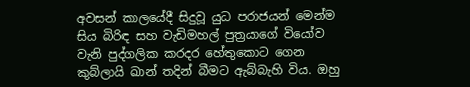අවසන් කාලයේදී සිදුවූ යුධ පරාජයන් මෙන්ම සිය බිරිඳ සහ වැඩිමහල් පුත්‍රයාගේ වියෝව වැනි පුද්ගලික කරදර හේතුකොට ගෙන කුබ්ලායි ඛාන් තදින් බීමට ඇබ්බැහි විය. ඔහු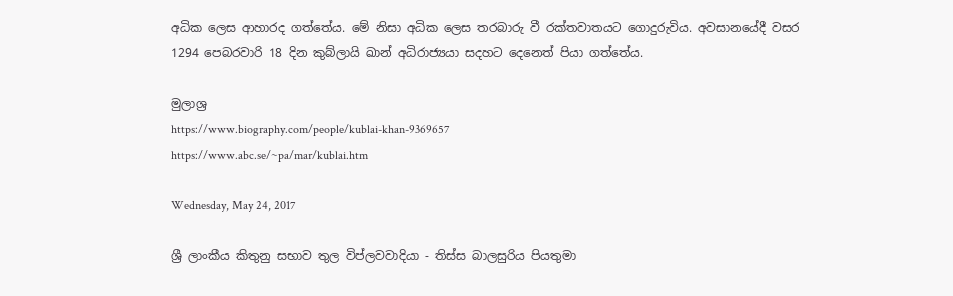අධික ලෙස ආහාරද ගත්තේය. මේ නිසා අධික ලෙස තරබාරු වී රක්තවාතයට ගොදුරුවිය. අවසානයේදී වසර 1294 පෙබරවාරි 18 දින කුබ්ලායි ඛාන් අධිරාජ්‍යයා සදහට දෙනෙත් පියා ගත්තේය.

මුලාශ්‍ර
https://www.biography.com/people/kublai-khan-9369657
https://www.abc.se/~pa/mar/kublai.htm

Wednesday, May 24, 2017

ශ්‍රී ලාංකීය කිතුනු සභාව තුල විප්ලවවාදියා - තිස්ස බාලසුරිය පියතුමා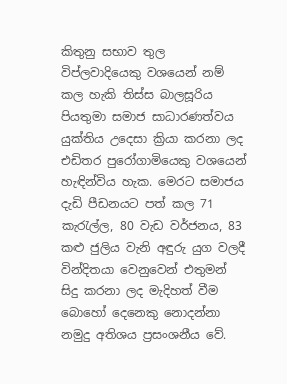කිතුනු සභාව තුල විප්ලවාදියෙකු වශයෙන් නම් කල හැකි තිස්ස බාලසූරිය පියතුමා සමාජ සාධාරණත්වය යුක්තිය උදෙසා ක්‍රියා කරනා ලද එඩිතර පුරෝගාමියෙකු වශයෙන් හැඳින්විය හැක. මෙරට සමාජය දැඩි පීඩනයට පත් කල 71 කැරැල්ල, 80 වැඩ වර්ජනය, 83 කළු ජුලිය වැනි අඳුරු යුග වලදී වින්දිතයා වෙනුවෙන් එතුමන් සිදු කරනා ලද මැදිහත් වීම බොහෝ දෙනෙකු නොදන්නා නමුදු අතිශය ප්‍රසංශනීය වේ.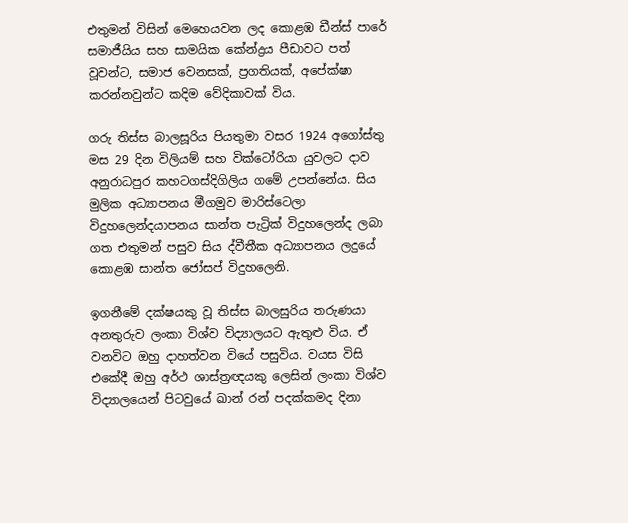එතුමන් විසින් මෙහෙයවන ලද කොළඹ ඩීන්ස් පාරේ සමාජීයිය සහ සාමයික කේන්ද්‍රය පීඩාවට පත් වූවන්ට, සමාජ වෙනසක්, ප්‍රගතියක්, අපේක්ෂා කරන්නවුන්ට කදිම වේදිකාවක් විය.

ගරු තිස්ස බාලසූරිය පියතුමා වසර 1924 අගෝස්තු මස 29 දින විලියම් සහ වික්ටෝරියා යුවලට දාව අනුරාධපුර කහටගස්දිගිලිය ගමේ උපන්නේය. සිය මුලික අධ්‍යාපනය මීගමුව මාරිස්ටෙලා විදුහලෙන්දයාපනය සාන්ත පැට්‍රික් විදුහලෙන්ද ලබා ගත එතුමන් පසුව සිය ද්වීතීක අධ්‍යාපනය ලදුයේ කොළඹ සාන්ත ජෝසප් විදුහලෙනි.

ඉගනීමේ දක්ෂයකු වූ තිස්ස බාලසුරිය තරුණයා අනතුරුව ලංකා විශ්ව විද්‍යාලයට ඇතුළු විය. ඒ වනවිට ඔහු දාහත්වන වියේ පසුවිය. වයස විසි එකේදී ඔහු අර්ථ ශාස්ත්‍රඥයකු ලෙසින් ලංකා විශ්ව විද්‍යාලයෙන් පිටවුයේ ඛාන් රන් පදක්කමද දිනා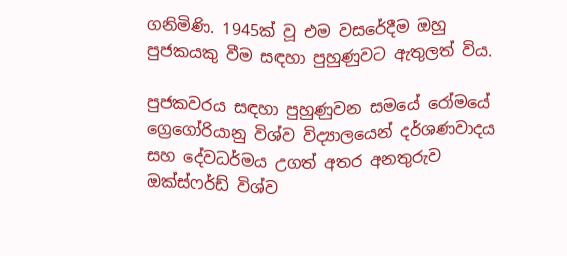ගනිමිණි. 1945ක් වූ එම වසරේදීම ඔහු පුජකයකු වීම සඳහා පුහුණුවට ඇතුලත් විය.

පුජකවරය සඳහා පුහුණුවන සමයේ රෝමයේ ග්‍රෙගෝරියානු විශ්ව විද්‍යාලයෙන් දර්ශණවාදය සහ දේවධර්මය උගත් අතර අනතුරුව ඔක්ස්ෆර්ඩ් විශ්ව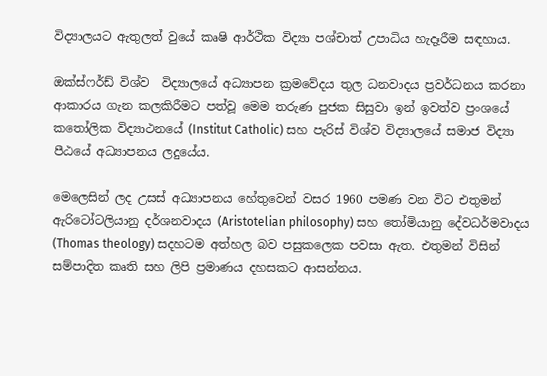විද්‍යාලයට ඇතුලත් වුයේ කෘෂි ආර්ථික විද්‍යා පශ්චාත් උපාධිය හැදෑරීම සඳහාය.

ඔක්ස්ෆර්ඩ් විශ්ව  විද්‍යාලයේ අධ්‍යාපන ක්‍රමවේදය තුල ධනවාදය ප්‍රවර්ධනය කරනා ආකාරය ගැන කලකිරීමට පත්වූ මෙම තරුණ පුජක සිසුවා ඉන් ඉවත්ව ප්‍රංශයේ කතෝලික විද්‍යාථනයේ (Institut Catholic) සහ පැරිස් විශ්ව විද්‍යාලයේ සමාජ විද්‍යා පීඨයේ අධ්‍යාපනය ලදුයේය.

මෙලෙසින් ලද උසස් අධ්‍යාපනය හේතුවෙන් වසර 1960 පමණ වන විට එතුමන් ඇරිටෝටලියානු දර්ශනවාදය (Aristotelian philosophy) සහ තෝමියානු දේවධර්මවාදය (Thomas theology) සදහටම අත්හල බව පසුකලෙක පවසා ඇත. එතුමන් විසින් සම්පාදිත කෘති සහ ලිපි ප්‍රමාණය දහසකට ආසන්නය.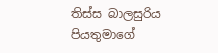තිස්ස බාලසුරිය පියතුමාගේ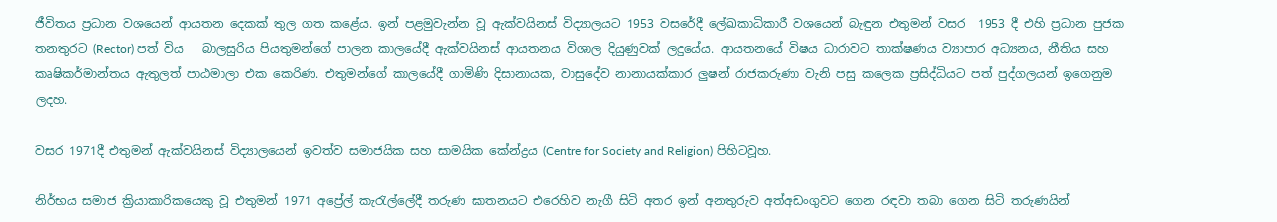ජීවිතය ප්‍රධාන වශයෙන් ආයතන දෙකක් තුල ගත කළේය. ඉන් පළමුවැන්න වූ ඇක්වයිනස් විද්‍යාලයට 1953 වසරේදී ලේඛකාධිකාරී වශයෙන් බැඳුන එතුමන් වසර  1953 දී එහි ප්‍රධාන පුජක තනතුරට (Rector) පත් විය   බාලසුරිය පියතුමන්ගේ පාලන කාලයේදී ඇක්වයිනස් ආයතනය විශාල දියුණුවක් ලදුයේය. ආයතනයේ විෂය ධාරාවට තාක්ෂණය ව්‍යාපාර අධ්‍යනය, නීතිය සහ කෘෂිකර්මාන්තය ඇතුලත් පාඨමාලා එක කෙරිණ. එතුමන්ගේ කාලයේදී ගාමිණි දිසානායක, වාසුදේව නානායක්කාර ලුෂන් රාජකරුණා වැනි පසු කලෙක ප්‍රසිද්ධියට පත් පුද්ගලයන් ඉගෙනුම ලදහ.

වසර 1971දී එතුමන් ඇක්වයිනස් විද්‍යාලයෙන් ඉවත්ව සමාජයික සහ සාමයික කේන්ද්‍රය (Centre for Society and Religion) පිහිටවූහ.

නිර්භය සමාජ ක්‍රියාකාරිකයෙකු වූ එතුමන් 1971 අප්‍රේල් කැරැල්ලේදී තරුණ ඝාතනයට එරෙහිව නැගී සිටි අතර ඉන් අනතුරුව අත්අඩංගුවට ගෙන රඳවා තබා ගෙන සිටි තරුණයින්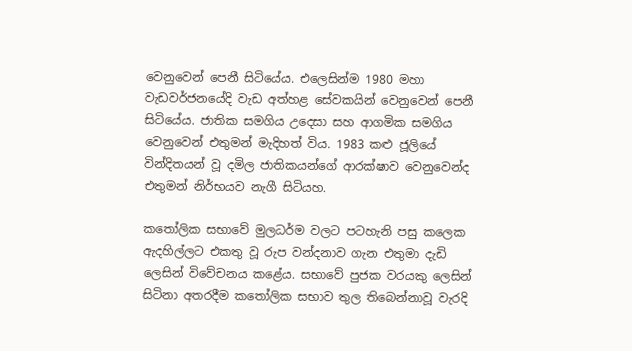වෙනුවෙන් පෙනී සිටියේය. එලෙසින්ම 1980 මහා වැඩවර්ජනයේදි වැඩ අත්හළ සේවකයින් වෙනුවෙන් පෙනී සිටියේය. ජාතික සමගිය උදෙසා සහ ආගමික සමගිය වෙනුවෙන් එතුමන් මැදිහත් විය. 1983 කළු ජූලියේ වින්දිතයන් වූ දමිල ජාතිකයන්ගේ ආරක්ෂාව වෙනුවෙන්ද එතුමන් නිර්භයව නැගී සිටියහ.

කතෝලික සභාවේ මුලධර්ම වලට පටහැනි පසු කලෙක ඇදහිල්ලට එකතු වූ රුප වන්දනාව ගැන එතුමා දැඩි ලෙසින් විවේචනය කළේය. සභාවේ පුජක වරයකු ලෙසින් සිටිනා අතරදීම කතෝලික සභාව තුල තිබෙන්නාවූ වැරදි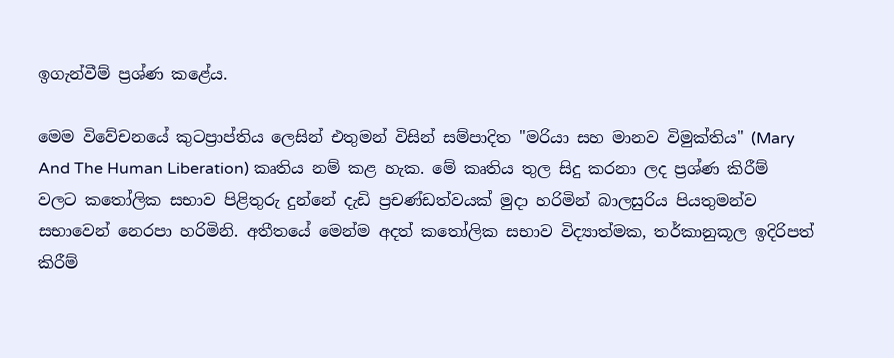ඉගැන්වීම් ප්‍රශ්ණ කළේය.

මෙම විවේචනයේ කුටප්‍රාප්තිය ලෙසින් එතුමන් විසින් සම්පාදිත "මරියා සහ මානව විමුක්තිය" (Mary And The Human Liberation) කෘතිය නම් කළ හැක. මේ කෘතිය තුල සිදු කරනා ලද ප්‍රශ්ණ කිරීම් වලට කතෝලික සභාව පිළිතුරු දුන්නේ දැඩි ප්‍රචණ්ඩත්වයක් මුදා හරිමින් බාලසුරිය පියතුමන්ව සභාවෙන් නෙරපා හරිමිනි. අතීතයේ මෙන්ම අදත් කතෝලික සභාව විද්‍යාත්මක, තර්කානුකූල ඉදිරිපත් කිරීම්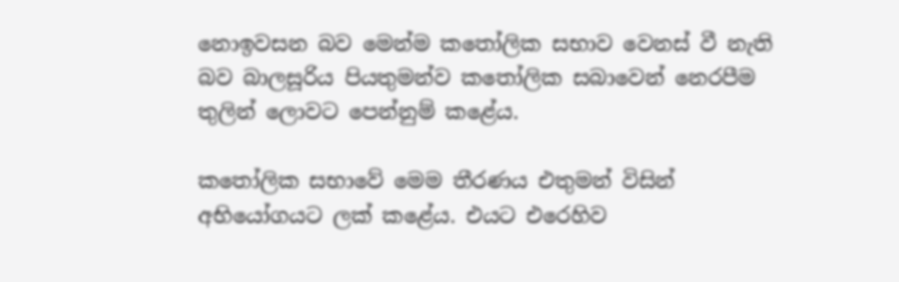නොඉවසන බව මෙන්ම කතෝලික සභාව වෙනස් වී නැති බව බාලසූරිය පියතුමන්ව කතෝලික සබාවෙන් නෙරපීම තුලින් ලොවට පෙන්නුම් කළේය.

කතෝලික සභාවේ මෙම තීරණය එතුමන් විසින් අභියෝගයට ලක් කළේය. එයට එරෙහිව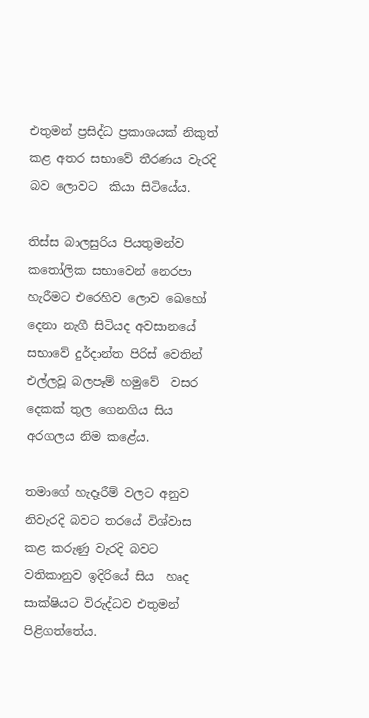එතුමන් ප්‍රසිද්ධ ප්‍රකාශයක් නිකුත් කළ අතර සභාවේ තීරණය වැරදි බව ලොවට  කියා සිටියේය.

තිස්ස බාලසුරිය පියතුමන්ව කතෝලික සභාවෙන් නෙරපා හැරීමට එරෙහිව ලොව ඛෙහෝ දෙනා නැගී සිටියද අවසානයේ සභාවේ දුර්දාන්ත පිරිස් වෙතින්  එල්ලවූ බලපෑම් හමුවේ  වසර දෙකක් තුල ගෙනගිය සිය අරගලය නිම කළේය.

තමාගේ හැදෑරීම් වලට අනුව නිවැරදි බවට තරයේ විශ්වාස කළ කරුණු වැරදි බවට  වතිකානුව ඉදිරියේ සිය  හෘද සාක්ෂියට විරුද්ධව එතුමන් පිළිගත්තේය.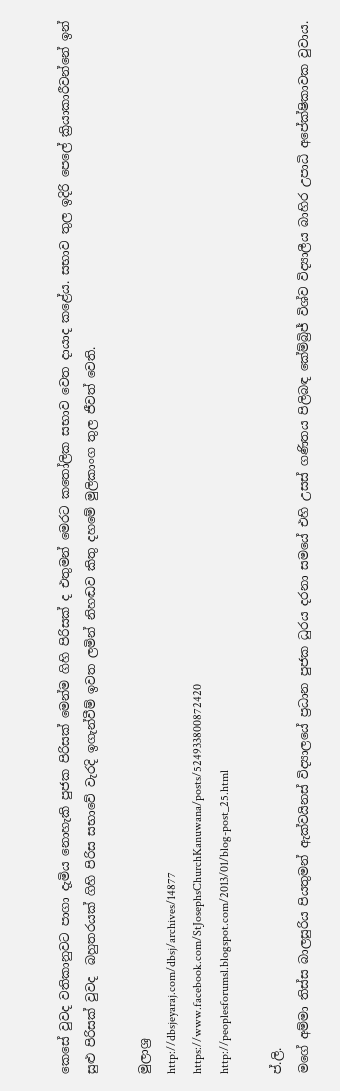කෙසේ වුවද වතිකානුවට පාගා දැමිය නොහැකි පුජක පිරිසක් මෙන්ම ගිහි පිරිසක් ද එතුමන් මෙරට කතෝලික සභාව වෙත දායාද කළේය. සභාව තුල ඉදිරි පෙලේ ක්‍රියාකාරීවන්නේ ඉන් සුළු පිරිසක් වුවද  බහුතරයක් ගිහි පිරිස සභාවේ වැරදි ඉගැන්වීම් ඉවත ලමින් නිහඬව කිතු දහමේ මුලිකාංග තුල ජීවත් වෙති.

මුලාශ්‍ර
http://dbsjeyaraj.com/dbsj/archives/14877
https://www.facebook.com/StJosephsChurchKanuwana/posts/524933800872420
http://peoplesforumsl.blogspot.com/2013/01/blog-post_25.html

ප්.ලි.
මගේ අම්මා තිස්ස බාලසුරිය පියතුමන් ඇක්වයිනස් විද්‍යාලයේ ප්‍රධාන පුජක ධුරය දරනා සමයේ එහි උසස් ගණිතය පිලිබඳ කේම්බ්‍රිජ් විශ්ව විද්‍යාලීය බාහිර උපාධි අපේක්ෂිකාවක වුවාය.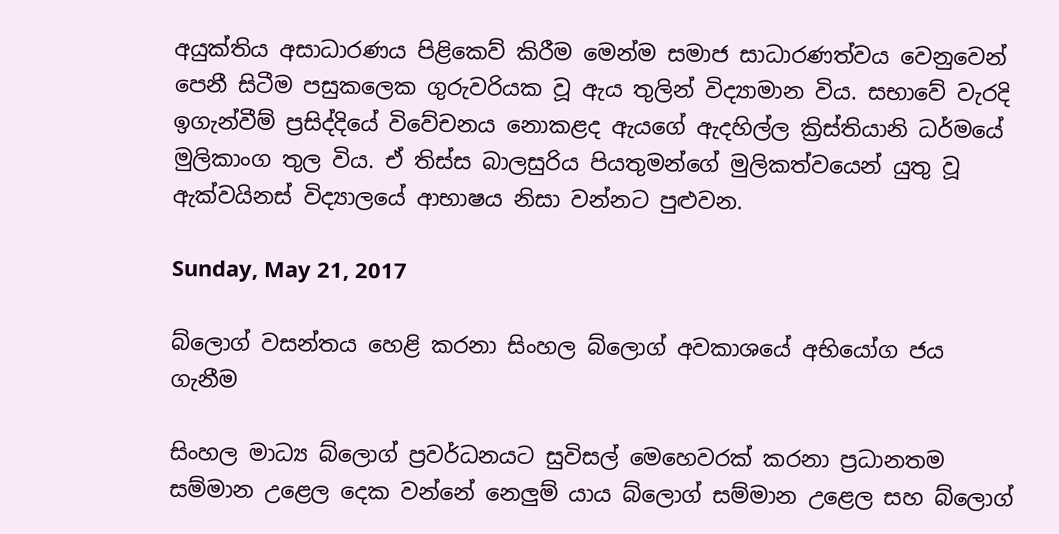අයුක්තිය අසාධාරණය පිළිකෙව් කිරීම මෙන්ම සමාජ සාධාරණත්වය වෙනුවෙන් පෙනී සිටීම පසුකලෙක ගුරුවරියක වූ ඇය තුලින් විද්‍යාමාන විය. සභාවේ වැරදි ඉගැන්වීම් ප්‍රසිද්දියේ විවේචනය නොකළද ඇයගේ ඇදහිල්ල ක්‍රිස්තියානි ධර්මයේ මුලිකාංග තුල විය. ඒ තිස්ස බාලසුරිය පියතුමන්ගේ මුලිකත්වයෙන් යුතු වූ ඇක්වයිනස් විද්‍යාලයේ ආභාෂය නිසා වන්නට පුළුවන.

Sunday, May 21, 2017

බ්ලොග් වසන්තය හෙළි කරනා සිංහල බ්ලොග් අවකාශයේ අභියෝග ජය ගැනීම

සිංහල මාධ්‍ය බ්ලොග් ප්‍රවර්ධනයට සුවිසල් මෙහෙවරක් කරනා ප්‍රධානතම සම්මාන උළෙල දෙක වන්නේ නෙලුම් යාය බ්ලොග් සම්මාන උළෙල සහ බ්ලොග්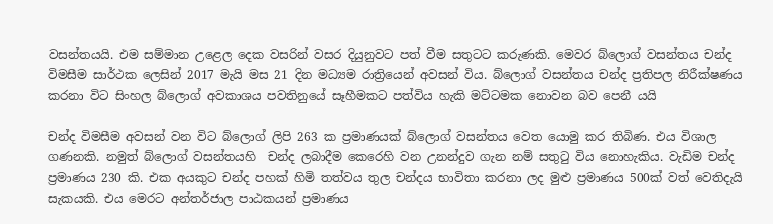වසන්තයයි. එම සම්මාන උළෙල දෙක වසරින් වසර දියුනුවට පත් වීම සතුටට කරුණකි. මෙවර බ්ලොග් වසන්තය චන්ද විමසීම සාර්ථක ලෙසින් 2017 මැයි මස 21 දින මධ්‍යම රාත්‍රියෙන් අවසන් විය. බ්ලොග් වසන්තය චන්ද ප්‍රතිපල නිරීක්ෂණය කරනා විට සිංහල බ්ලොග් අවකාශය පවතිනුයේ සෑහීමකට පත්විය හැකි මට්ටමක නොවන බව පෙනී යයි

චන්ද විමසීම අවසන් වන විට බ්ලොග් ලිපි 263 ක ප්‍රමාණයක් බ්ලොග් වසන්තය වෙත යොමු කර තිබිණ. එය විශාල ගණනකි. නමුත් බ්ලොග් වසන්තයහි  චන්ද ලබාදීම කෙරෙහි වන උනන්දුව ගැන නම් සතුටු විය නොහැකිය. වැඩිම චන්ද ප්‍රමාණය 230 කි. එක අයකුට චන්ද පහක් හිමි තත්වය තුල චන්දය භාවිතා කරනා ලද මුළු ප්‍රමාණය 500ක් වත් වෙතිදැයි සැකයකි. එය මෙරට අන්තර්ජාල පාඨකයන් ප්‍රමාණය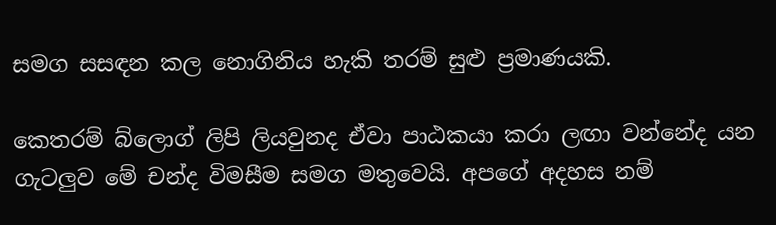සමග සසඳන කල නොගිනිය හැකි තරම් සුළු ප්‍රමාණයකි.

කෙතරම් බ්ලොග් ලිපි ලියවුනද ඒවා පාඨකයා කරා ලඟා වන්නේද යන ගැටලුව මේ චන්ද විමසීම සමග මතුවෙයි. අපගේ අදහස නම්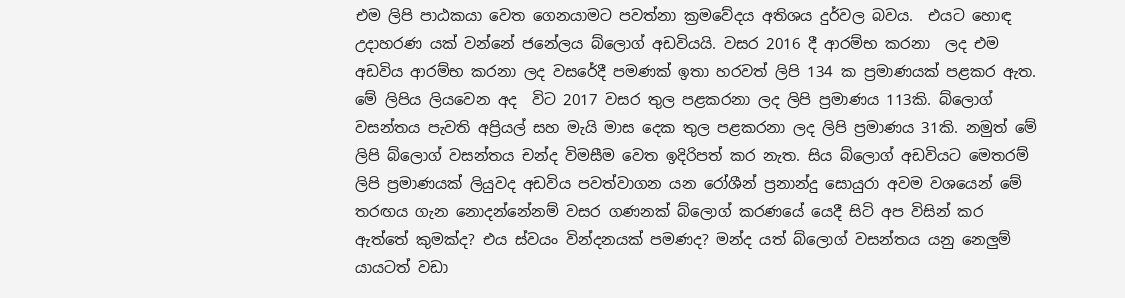එම ලිපි පාඨකයා වෙත ගෙනයාමට පවත්නා ක්‍රමවේදය අතිශය දුර්වල බවය.  එයට හොඳ උදාහරණ යක් වන්නේ ජනේලය බ්ලොග් අඩවියයි. වසර 2016 දී ආරම්භ කරනා  ලද එම අඩවිය ආරම්භ කරනා ලද වසරේදී පමණක් ඉතා හරවත් ලිපි 134 ක ප්‍රමාණයක් පළකර ඇත. මේ ලිපිය ලියවෙන අද  විට 2017 වසර තුල පළකරනා ලද ලිපි ප්‍රමාණය 113කි. බ්ලොග් වසන්තය පැවති අප්‍රියල් සහ මැයි මාස දෙක තුල පළකරනා ලද ලිපි ප්‍රමාණය 31කි. නමුත් මේ ලිපි බ්ලොග් වසන්තය චන්ද විමසීම වෙත ඉදිරිපත් කර නැත. සිය බ්ලොග් අඩවියට මෙතරම් ලිපි ප්‍රමාණයක් ලියුවද අඩවිය පවත්වාගන යන රෝශීන් ප්‍රනාන්දු සොයුරා අවම වශයෙන් මේ තරඟය ගැන නොදන්නේනම් වසර ගණනක් බ්ලොග් කරණයේ යෙදී සිටි අප විසින් කර ඇත්තේ කුමක්ද? එය ස්වයං වින්දනයක් පමණද? මන්ද යත් බ්ලොග් වසන්තය යනු නෙලුම් යායටත් වඩා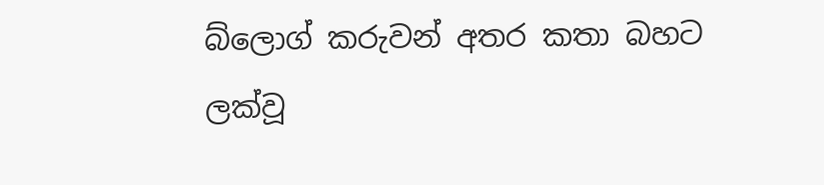බ්ලොග් කරුවන් අතර කතා බහට ලක්වූ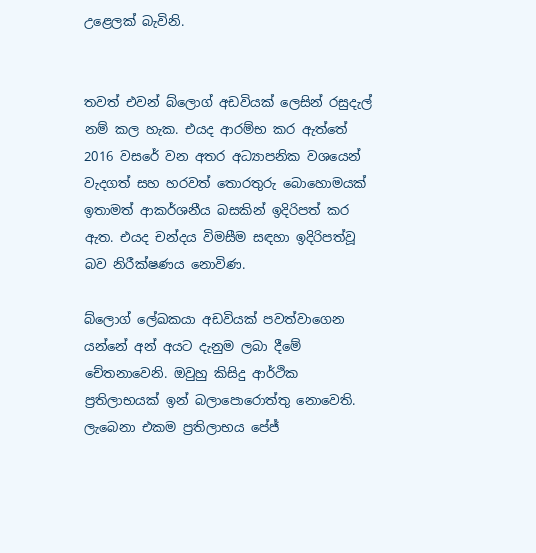උළෙලක් බැවිනි.


තවත් එවන් බ්ලොග් අඩවියක් ලෙසින් රසුදැල් නම් කල හැක. එයද ආරම්භ කර ඇත්තේ 2016 වසරේ වන අතර අධ්‍යාපනික වශයෙන් වැදගත් සහ හරවත් තොරතුරු බොහොමයක් ඉතාමත් ආකර්ශනීය බසකින් ඉදිරිපත් කර ඇත. එයද චන්දය විමසීම සඳහා ඉදිරිපත්වූ බව නිරීක්ෂණය නොවිණ.

බ්ලොග් ලේඛකයා අඩවියක් පවත්වාගෙන යන්නේ අන් අයට දැනුම ලබා දීමේ චේතනාවෙනි. ඔවුහු කිසිදු ආර්ථික ප්‍රතිලාභයක් ඉන් බලාපොරොත්තු නොවෙති. ලැබෙනා එකම ප්‍රතිලාභය පේජ්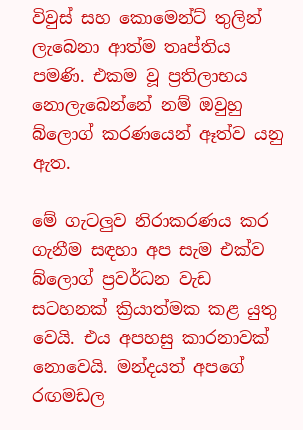විවුස් සහ කොමෙන්ට් තුලින් ලැබෙනා ආත්ම තෘප්තිය පමණි. එකම වූ ප්‍රතිලාභය නොලැබෙන්නේ නම් ඔවුහු බ්ලොග් කරණයෙන් ඈත්ව යනු ඇත.

මේ ගැටලුව නිරාකරණය කර ගැනීම සඳහා අප සැම එක්ව බ්ලොග් ප්‍රවර්ධන වැඩ සටහනක් ක්‍රියාත්මක කළ යුතු වෙයි. එය අපහසු කාරනාවක් නොවෙයි. මන්දයත් අපගේ රඟමඩල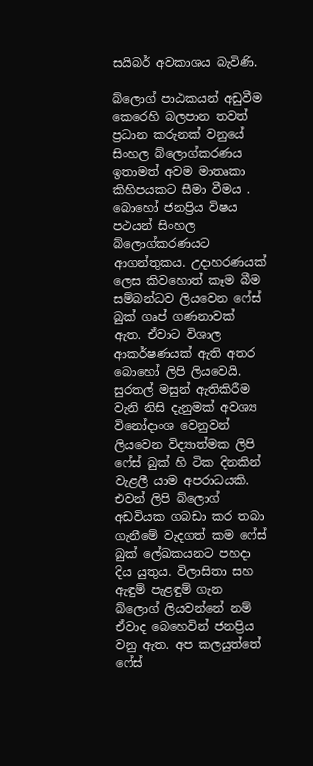සයිබර් අවකාශය බැවිණි.

බ්ලොග් පාඨකයන් අඩුවීම කෙරෙහි බලපාන තවත් ප්‍රධාන කරුනක් වනුයේ  සිංහල බ්ලොග්කරණය ඉතාමත් අවම මාතෘකා කිහිපයකට සීමා වීමය . බොහෝ ජනප්‍රිය විෂය පථයන් සිංහල බ්ලොග්කරණයට ආගන්තුකය. උදාහරණයක් ලෙස කිවහොත් කෑම බීම සම්බන්ධව ලියවෙන ෆේස් බුක් ගෘප් ගණනාවක් ඇත. ඒවාට විශාල ආකර්ෂණයක් ඇති අතර බොහෝ ලිපි ලියවෙයි. සුරතල් මසුන් ඇතිකිරීම වැනි නිසි දැනුමක් අවශ්‍ය විනෝදාංශ වෙනුවන් ලියවෙන විද්‍යාත්මක ලිපි ෆේස් බුක් හි ටික දිනකින් වැළලී යාම අපරාධයකි. එවන් ලිපි බ්ලොග් අඩවියක ගබඩා කර තබා ගැනීමේ වැදගත් කම ෆේස් බුක් ලේඛකයනට පහදා දිය යුතුය. විලාසිතා සහ ඇඳුම් පැළඳුම් ගැන බ්ලොග් ලියවන්නේ නම් ඒවාද බෙහෙවින් ජනප්‍රිය වනු ඇත. අප කලයුත්තේ ෆේස්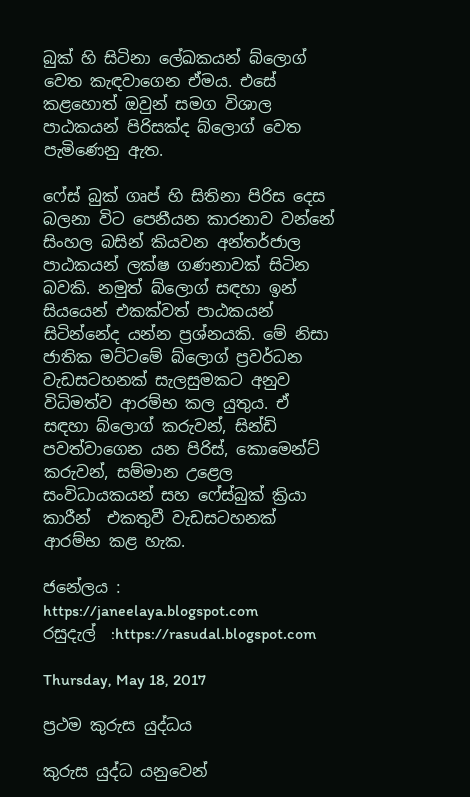බුක් හි සිටිනා ලේඛකයන් බ්ලොග් වෙත කැඳවාගෙන ඒමය. එසේ කළහොත් ඔවුන් සමග විශාල පාඨකයන් පිරිසක්ද බ්ලොග් වෙත පැමිණෙනු ඇත.

ෆේස් බුක් ගෘප් හි සිතිනා පිරිස දෙස බලනා විට පෙනීයන කාරනාව වන්නේ සිංහල බසින් කියවන අන්තර්ජාල පාඨකයන් ලක්ෂ ගණනාවක් සිටින බවකි. නමුත් බ්ලොග් සඳහා ඉන් සියයෙන් එකක්වත් පාඨකයන් සිටින්නේද යන්න ප්‍රශ්නයකි. මේ නිසා ජාතික මට්ටමේ බ්ලොග් ප්‍රවර්ධන වැඩසටහනක් සැලසුමකට අනුව විධිමත්ව ආරම්භ කල යුතුය. ඒ සඳහා බ්ලොග් කරුවන්, සින්ඩි පවත්වාගෙන යන පිරිස්, කොමෙන්ට් කරුවන්, සම්මාන උළෙල සංවිධායකයන් සහ ෆේස්බුක් ක්‍රියා කාරීන්  එකතුවී වැඩසටහනක් ආරම්භ කළ හැක.

ජනේලය : https://janeelaya.blogspot.com
රසුදැල්  :https://rasudal.blogspot.com

Thursday, May 18, 2017

ප්‍රථම කුරුස යුද්ධය

කුරුස යුද්ධ යනුවෙන්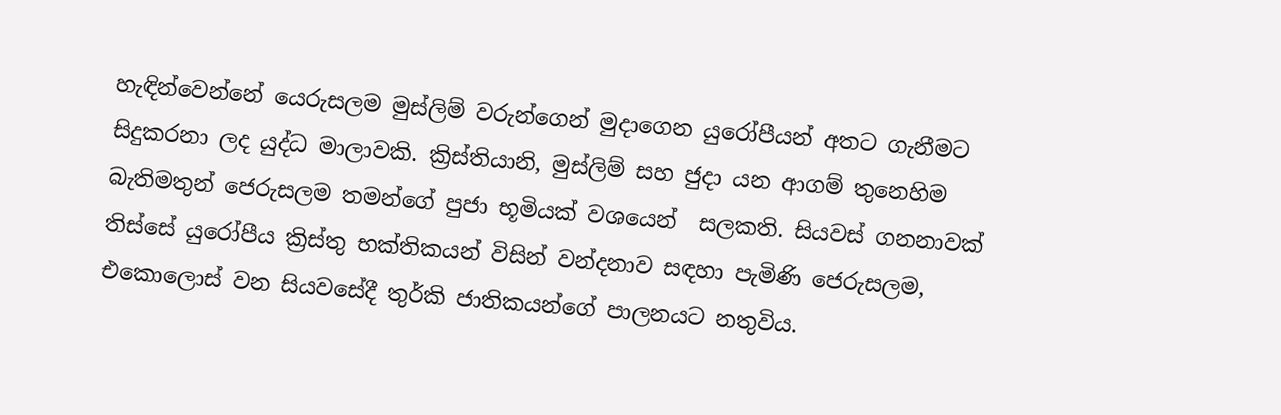හැඳින්වෙන්නේ යෙරුසලම මුස්ලිම් වරුන්ගෙන් මුදාගෙන යුරෝපීයන් අතට ගැනීමට සිදුකරනා ලද යුද්ධ මාලාවකි. ක්‍රිස්තියානි, මුස්ලිම් සහ ජුදා යන ආගම් තුනෙහිම බැතිමතුන් ජෙරුසලම තමන්ගේ පුජා භූමියක් වශයෙන්  සලකති. සියවස් ගනනාවක් තිස්සේ යුරෝපීය ක්‍රිස්තු භක්තිකයන් විසින් වන්දනාව සඳහා පැමිණි ජෙරුසලම, එකොලොස් වන සියවසේදී තුර්කි ජාතිකයන්ගේ පාලනයට නතුවිය.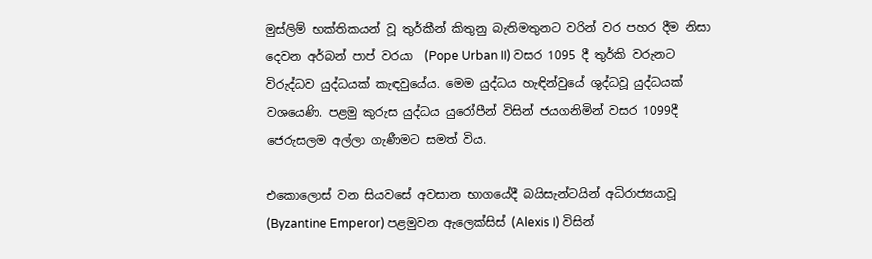මුස්ලිම් භක්තිකයන් වූ තුර්කීන් කිතුනු බැතිමතුනට වරින් වර පහර දීම නිසා දෙවන අර්බන් පාප් වරයා  (Pope Urban II) වසර 1095 දී තුර්කි වරුනට විරුද්ධව යුද්ධයක් කැඳවුයේය. මෙම යුද්ධය හැඳින්වුයේ ශුද්ධවූ යුද්ධයක් වශයෙණි. පළමු කුරුස යුද්ධය යුරෝපීන් විසින් ජයගනිමින් වසර 1099දී ජෙරුසලම අල්ලා ගැණීමට සමත් විය.

එකොලොස් වන සියවසේ අවසාන භාගයේදී බයිසැන්ටයින් අධිරාජ්‍යයාවූ  (Byzantine Emperor) පළමුවන ඇලෙක්සිස් (Alexis I) විසින්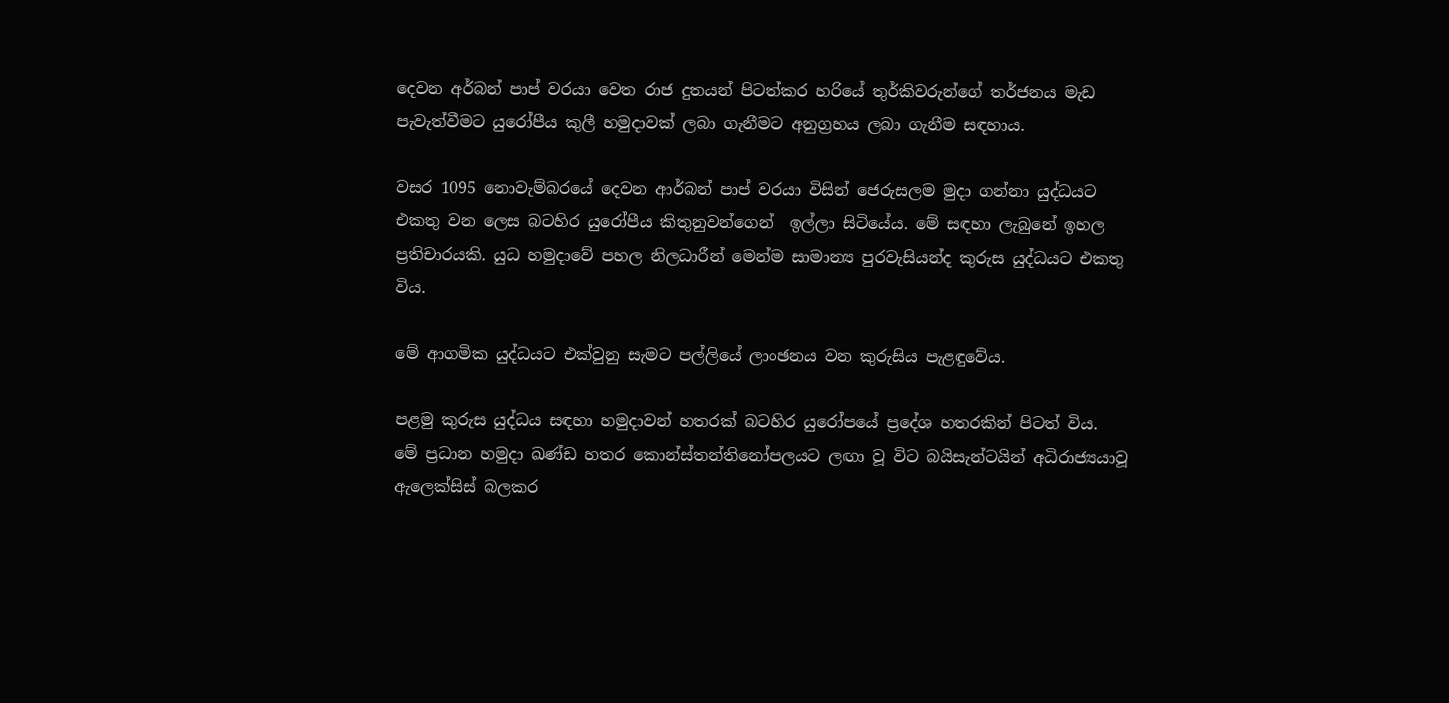දෙවන අර්බන් පාප් වරයා වෙත රාජ දුතයන් පිටත්කර හරියේ තුර්කිවරුන්ගේ තර්ජනය මැඩ පැවැත්වීමට යුරෝපීය කුලී හමුදාවක් ලබා ගැනීමට අනුග්‍රහය ලබා ගැනීම සඳහාය.

වසර 1095 නොවැම්බරයේ දෙවන ආර්බන් පාප් වරයා විසින් ජෙරුසලම මුදා ගන්නා යුද්ධයට එකතු වන ලෙස බටහිර යුරෝපීය කිතුනුවන්ගෙන්  ඉල්ලා සිටියේය. මේ සඳහා ලැබුනේ ඉහල ප්‍රතිචාරයකි. යුධ හමුදාවේ පහල නිලධාරීන් මෙන්ම සාමාන්‍ය පුරවැසියන්ද කුරුස යුද්ධයට එකතු විය.

මේ ආගමික යුද්ධයට එක්වුනු සැමට පල්ලියේ ලාංඡනය වන කුරුසිය පැළඳුවේය.

පළමු කුරුස යුද්ධය සඳහා හමුදාවන් හතරක් බටහිර යුරෝපයේ ප්‍රදේශ හතරකින් පිටත් විය.  මේ ප්‍රධාන හමුදා ඛණ්ඩ හතර කොන්ස්තන්තිනෝපලයට ලඟා වූ විට බයිසැන්ටයින් අධිරාජ්‍යයාවූ ඇලෙක්සිස් බලකර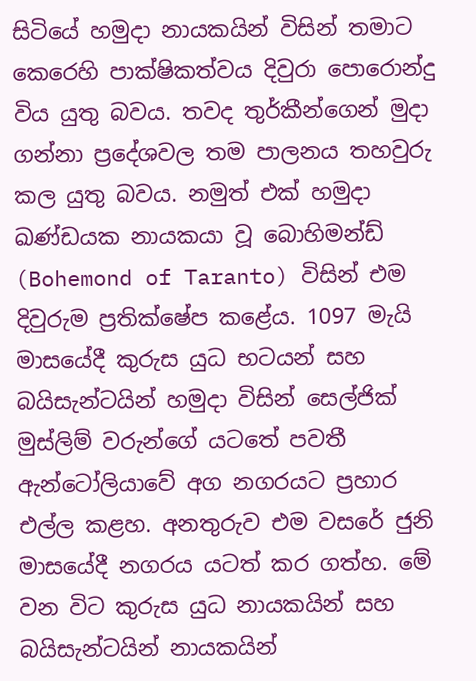සිටියේ හමුදා නායකයින් විසින් තමාට කෙරෙහි පාක්ෂිකත්වය දිවුරා පොරොන්දු විය යුතු බවය. තවද තුර්කීන්ගෙන් මුදා ගන්නා ප්‍රදේශවල තම පාලනය තහවුරු කල යුතු බවය. නමුත් එක් හමුදා ඛණ්ඩයක නායකයා වූ බොහිමන්ඩ් (Bohemond of Taranto) විසින් එම දිවුරුම ප්‍රතික්ෂේප කළේය. 1097 මැයි මාසයේදී කුරුස යුධ භටයන් සහ බයිසැන්ටයින් හමුදා විසින් සෙල්ජික් මුස්ලිම් වරුන්ගේ යටතේ පවතී ඇන්ටෝලියාවේ අග නගරයට ප්‍රහාර එල්ල කළහ. අනතුරුව එම වසරේ ජුනි මාසයේදී නගරය යටත් කර ගත්හ. මේ වන විට කුරුස යුධ නායකයින් සහ බයිසැන්ටයින් නායකයින්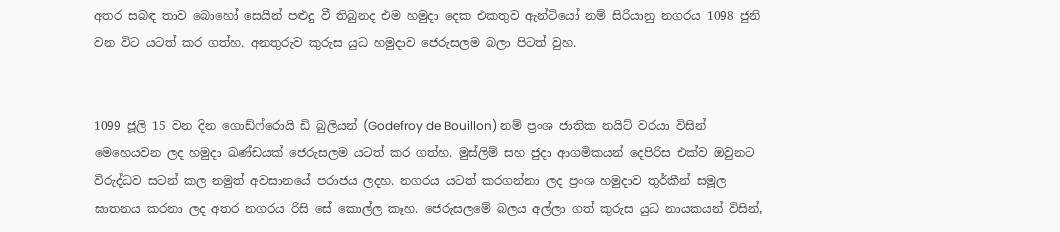අතර සබඳ තාව බොහෝ සෙයින් පළුදු වී තිබුනද එම හමුදා දෙක එකතුව ඇන්ටියෝ නම් සිරියානු නගරය 1098 ජුනි වන විට යටත් කර ගත්හ. අනතුරුව කුරුස යුධ හමුදාව ජෙරුසලම බලා පිටත් වුහ.


1099 ජූලි 15 වන දින ගොඩ්ෆ්රොයි ඩි බුලියන් (Godefroy de Bouillon) නම් ප්‍රංශ ජාතික නයිට් වරයා විසින් මෙහෙයවන ලද හමුදා ඛණ්ඩයක් ජෙරුසලම යටත් කර ගත්හ. මුස්ලිම් සහ ජුදා ආගමිකයන් දෙපිරිස එක්ව ඔවුනට විරුද්ධව සටන් කල නමුත් අවසානයේ පරාජය ලදහ. නගරය යටත් කරගන්නා ලද ප්‍රංශ හමුදාව තුර්කීන් සමූල ඝාතනය කරනා ලද අතර නගරය රිසි සේ කොල්ල කෑහ. ජෙරුසලමේ බලය අල්ලා ගත් කුරුස යුධ නායකයන් විසින්,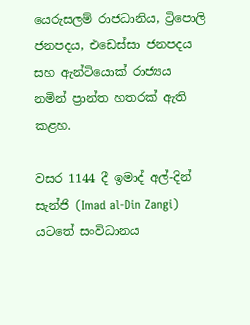යෙරුසලම් රාජධානිය, ට්‍රිපොලි ජනපදය, එඩෙස්සා ජනපදය සහ ඇන්ටියොක් රාජ්‍යය  නමින් ප්‍රාන්ත හතරක් ඇති කළහ.

වසර 1144 දී ඉමාද් අල්-දින් සැන්ජි (Imad al-Din Zangi) යටතේ සංවිධානය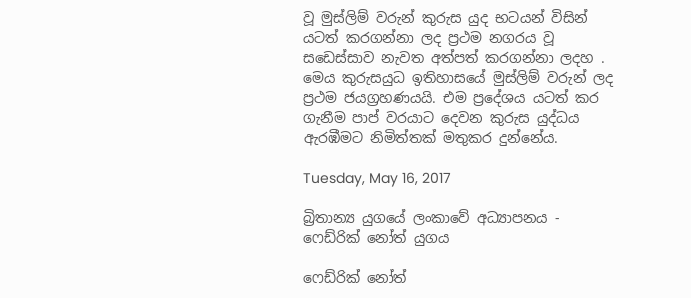වූ මුස්ලිම් වරුන් කුරුස යුද භටයන් විසින් යටත් කරගන්නා ලද ප්‍රථම නගරය වූ සඩෙස්සාව නැවත අත්පත් කරගන්නා ලදහ . මෙය කුරුසයුධ ඉතිහාසයේ මුස්ලිම් වරුන් ලද ප්‍රථම ජයග්‍රහණයයි. එම ප්‍රදේශය යටත් කර ගැනීම පාප් වරයාට දෙවන කුරුස යුද්ධය ඇරඹීමට නිමිත්තක් මතුකර දුන්නේය.

Tuesday, May 16, 2017

බ්‍රිතාන්‍ය යුගයේ ලංකාවේ අධ්‍යාපනය - ෆෙඩ්රික් නෝත් යුගය

ෆෙඩ්රික් නෝත්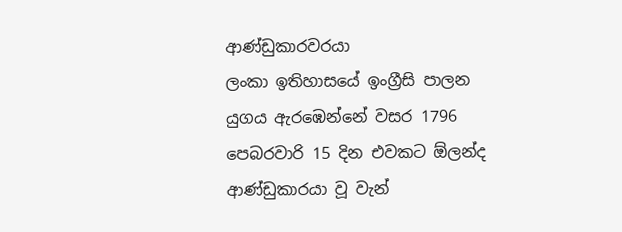ආණ්ඩුකාරවරයා
ලංකා ඉතිහාසයේ ඉංග්‍රීසි පාලන යුගය ඇරඹෙන්නේ වසර 1796 පෙබරවාරි 15 දින එවකට ඕලන්ද ආණ්ඩුකාරයා වූ වැන්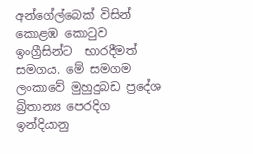අන්ගේල්බෙක් විසින් කොළඹ කොටුව ඉංග්‍රීසින්ට  භාරදීමත් සමගය. මේ සමගම ලංකාවේ මුහුදුබඩ ප්‍රදේශ  බ්‍රිතාන්‍ය පෙරදිග ඉන්දියානු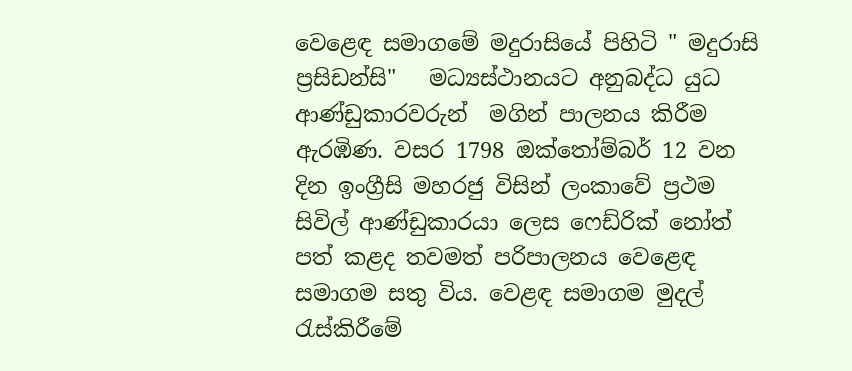වෙළෙඳ සමාගමේ මදුරාසියේ පිහිටි " මදුරාසි ප්‍රසිඩන්සි"   මධ්‍යස්ථානයට අනුබද්ධ යුධ ආණ්ඩුකාරවරුන්  මගින් පාලනය කිරීම ඇරඹිණ. වසර 1798 ඔක්තෝම්බර් 12 වන දින ඉංග්‍රීසි මහරජු විසින් ලංකාවේ ප්‍රථම සිවිල් ආණ්ඩුකාරයා ලෙස ෆෙඩ්රික් නෝත් පත් කළද තවමත් පරිපාලනය වෙළෙඳ සමාගම සතු විය. වෙළඳ සමාගම මුදල් රැස්කිරීමේ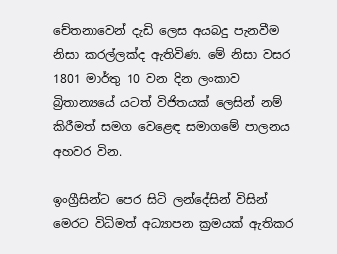චේතනාවෙන් දැඩි ලෙස අයබදු පැනවීම නිසා කරල්ලක්ද ඇතිවිණ. මේ නිසා වසර  1801 මාර්තු 10 වන දින ලංකාව බ්‍රිතාන්‍යයේ යටත් විජිතයක් ලෙසින් නම් කිරීමත් සමග වෙළෙඳ සමාගමේ පාලනය අහවර වින.

ඉංග්‍රීසින්ට පෙර සිටි ලන්දේසින් විසින් මෙරට විධිමත් අධ්‍යාපන ක්‍රමයක් ඇතිකර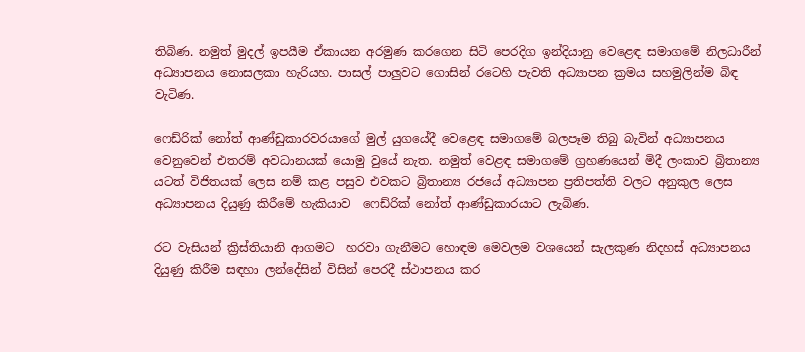තිබිණ. නමුත් මුදල් ඉපයීම ඒකායන අරමුණ කරගෙන සිටි පෙරදිග ඉන්දියානු වෙළෙඳ සමාගමේ නිලධාරීන් අධ්‍යාපනය නොසලකා හැරියහ. පාසල් පාලුවට ගොසින් රටෙහි පැවති අධ්‍යාපන ක්‍රමය සහමුලින්ම බිඳ වැටිණ.

ෆෙඩ්රික් නෝත් ආණ්ඩුකාරවරයාගේ මුල් යුගයේදී වෙළෙඳ සමාගමේ බලපෑම තිබු බැවින් අධ්‍යාපනය වෙනුවෙන් එතරම් අවධානයක් යොමු වුයේ නැත. නමුත් වෙළඳ සමාගමේ ග්‍රහණයෙන් මිදී ලංකාව බ්‍රිතාන්‍ය යටත් විජිතයක් ලෙස නම් කළ පසුව එවකට බ්‍රිතාන්‍ය රජයේ අධ්‍යාපන ප්‍රතිපත්ති වලට අනුකුල ලෙස අධ්‍යාපනය දියුණු කිරීමේ හැකියාව  ෆෙඩ්රික් නෝත් ආණ්ඩුකාරයාට ලැබිණ.

රට වැසියන් ක්‍රිස්තියානි ආගමට  හරවා ගැනීමට හොඳම මෙවලම වශයෙන් සැලකුණ නිදහස් අධ්‍යාපනය දියුණු කිරීම සඳහා ලන්දේසින් විසින් පෙරදී ස්ථාපනය කර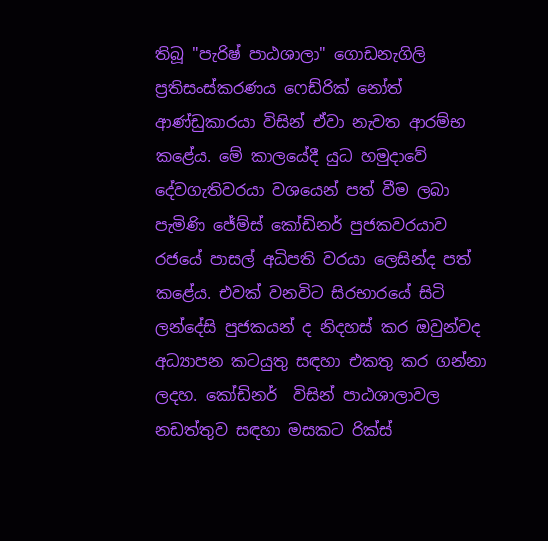තිබූ "පැරිෂ් පාඨශාලා" ගොඩනැගිලි ප්‍රතිසංස්කරණය ෆෙඩ්රික් නෝත් ආණ්ඩුකාරයා විසින් ඒවා නැවත ආරම්භ කළේය. මේ කාලයේදී යුධ හමුදාවේ දේවගැතිවරයා වශයෙන් පත් වීම ලබා පැමිණි ජේම්ස් කෝඩිනර් පුජකවරයාව රජයේ පාසල් අධිපති වරයා ලෙසින්ද පත් කළේය. එවක් වනවිට සිරභාරයේ සිටි ලන්දේසි පුජකයන් ද නිදහස් කර ඔවුන්වද අධ්‍යාපන කටයුතු සඳහා එකතු කර ගන්නා ලදහ. කෝඩිනර්  විසින් පාඨශාලාවල නඩත්තුව සඳහා මසකට රික්ස්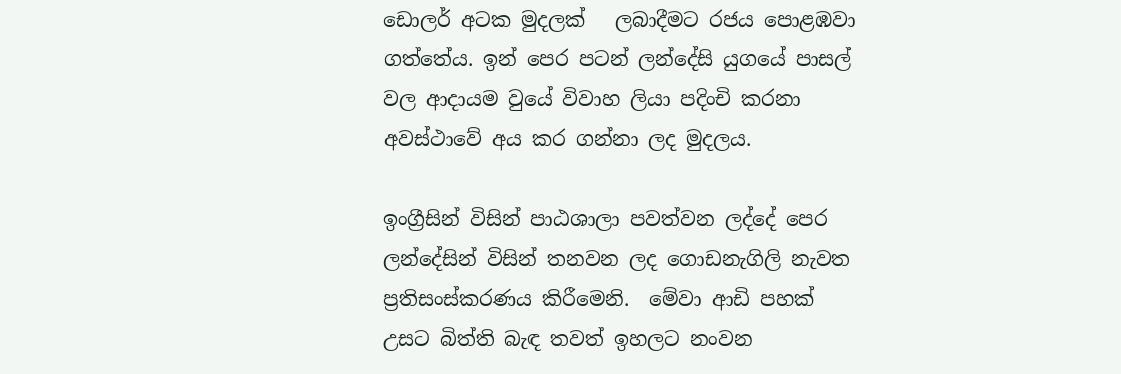ඩොලර් අටක මුදලක්   ලබාදීමට රජය පොළඹවා ගත්තේය. ඉන් පෙර පටන් ලන්දේසි යුගයේ පාසල් වල ආදායම වුයේ විවාහ ලියා පදිංචි කරනා අවස්ථාවේ අය කර ගන්නා ලද මුදලය.

ඉංග්‍රීසින් විසින් පාඨශාලා පවත්වන ලද්දේ පෙර ලන්දේසින් විසින් තනවන ලද ගොඩනැගිලි නැවත ප්‍රතිසංස්කරණය කිරීමෙනි.  මේවා ආඩි පහක් උසට බිත්ති බැඳ තවත් ඉහලට නංවන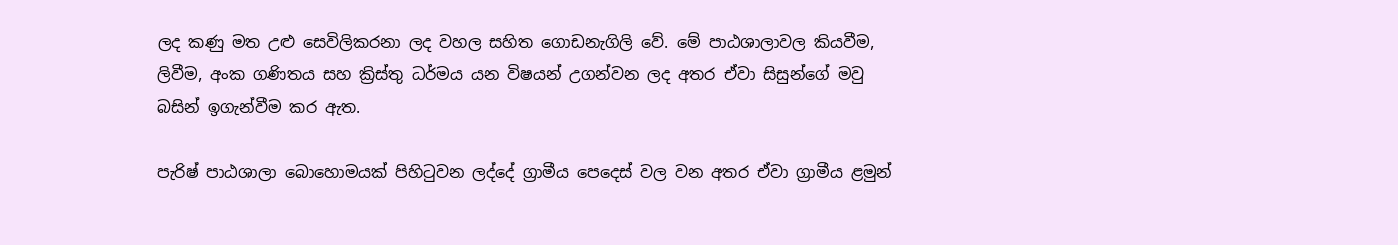ලද කණු මත උළු සෙවිලිකරනා ලද වහල සහිත ගොඩනැගිලි වේ. මේ පාඨශාලාවල කියවීම, ලිවීම, අංක ගණිතය සහ ක්‍රිස්තු ධර්මය යන විෂයන් උගන්වන ලද අතර ඒවා සිසුන්ගේ මවු බසින් ඉගැන්වීම කර ඇත.

පැරිෂ් පාඨශාලා බොහොමයක් පිහිටුවන ලද්දේ ග්‍රාමීය පෙදෙස් වල වන අතර ඒවා ග්‍රාමීය ළමුන්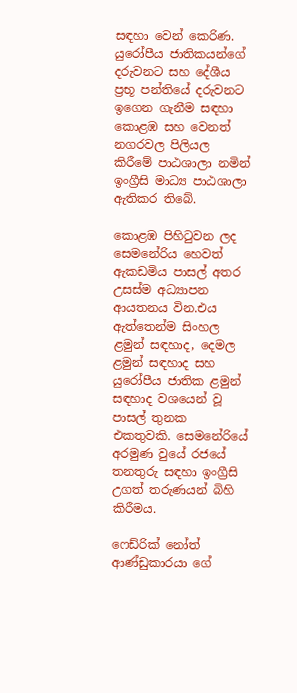සඳහා වෙන් කෙරිණ. යුරෝපීය ජාතිකයන්ගේ දරුවනට සහ දේශීය ප්‍රභූ පන්තියේ දරුවනට ඉගෙන ගැනීම සඳහා කොළඹ සහ වෙනත් නගරවල පිලියල කිරීමේ පාඨශාලා නමින් ඉංග්‍රීසි මාධ්‍ය පාඨශාලා ඇතිකර තිබේ.

කොළඹ පිහිටුවන ලද සෙමනේරිය හෙවත් ඇකඩමිය පාසල් අතර උසස්ම අධ්‍යාපන ආයතනය වින.එය ඇත්තෙන්ම සිංහල ළමුන් සඳහාද, දෙමල ළමුන් සඳහාද සහ යුරෝපීය ජාතික ළමුන් සඳහාද වශයෙන් වූ පාසල් තුනක එකතුවකි. සෙමනේරියේ අරමුණ වුයේ රජයේ තනතුරු සඳහා ඉංග්‍රීසි උගත් තරුණයන් බිහි කිරීමය.

ෆෙඩ්රික් නෝත් ආණ්ඩුකාරයා ගේ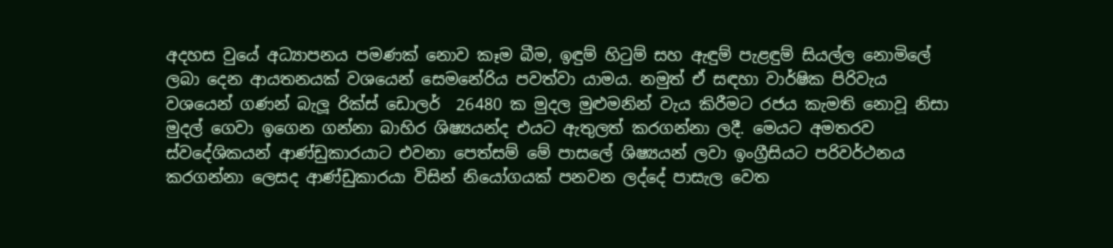අදහස වුයේ අධ්‍යාපනය පමණක් නොව කෑම බීම, ඉඳුම් හිටුම් සහ ඇඳුම් පැළඳුම් සියල්ල නොමිලේ ලබා දෙන ආයතනයක් වශයෙන් සෙමනේරිය පවත්වා යාමය. නමුත් ඒ සඳහා වාර්ෂික පිරිවැය වශයෙන් ගණන් බැලූ රික්ස් ඩොලර්  26480 ක මුදල මුළුමනින් වැය කිරීමට රජය කැමති නොවූ නිසා මුදල් ගෙවා ඉගෙන ගන්නා බාහිර ශිෂ්‍යයන්ද එයට ඇතුලත් කරගන්නා ලදී. මෙයට අමතරව ස්වදේශිකයන් ආණ්ඩුකාරයාට එවනා පෙත්සම් මේ පාසලේ ශිෂ්‍යයන් ලවා ඉංග්‍රීසියට පරිවර්ථනය කරගන්නා ලෙසද ආණ්ඩුකාරයා විසින් නියෝගයක් පනවන ලද්දේ පාසැල වෙත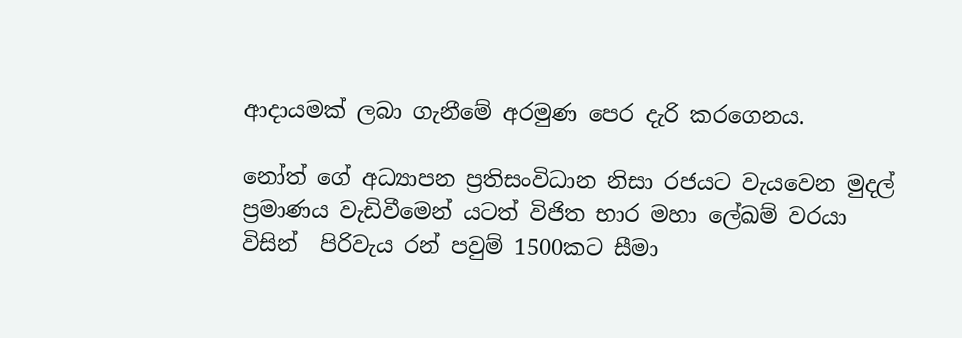ආදායමක් ලබා ගැනීමේ අරමුණ පෙර දැරි කරගෙනය.

නෝත් ගේ අධ්‍යාපන ප්‍රතිසංවිධාන නිසා රජයට වැයවෙන මුදල් ප්‍රමාණය වැඩිවීමෙන් යටත් විජිත භාර මහා ලේඛම් වරයා විසින්  පිරිවැය රන් පවුම් 1500කට සීමා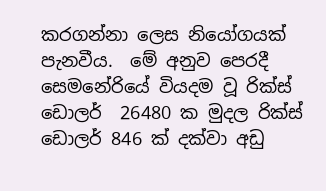කරගන්නා ලෙස නියෝගයක් පැනවීය.  මේ අනුව පෙරදී සෙමනේරියේ වියදම වූ රික්ස් ඩොලර්  26480 ක මුදල රික්ස් ඩොලර් 846 ක් දක්වා අඩු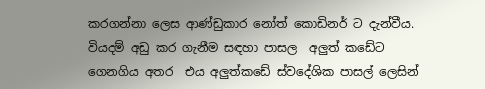කරගන්නා ලෙස ආණ්ඩුකාර නෝත් කොඩිනර් ට දැන්වීය. වියදම් අඩු කර ගැනීම සඳහා පාසල  අලුත් කඩේට ගෙනගිය අතර  එය අලුත්කඩේ ස්වදේශික පාසල් ලෙසින්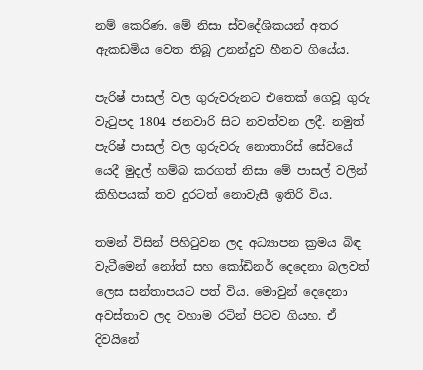නම් කෙරිණ. මේ නිසා ස්වදේශිකයන් අතර ඇකඩමිය වෙත තිබූ උනන්දුව හීනව ගියේය.

පැරිෂ් පාසල් වල ගුරුවරුනට එතෙක් ගෙවූ ගුරු වැටුපද 1804 ජනවාරි සිට නවත්වන ලදී. නමුත් පැරිෂ් පාසල් වල ගුරුවරු නොතාරිස් සේවයේ යෙදී මුදල් හම්බ කරගත් නිසා මේ පාසල් වලින් කිහිපයක් තව දුරටත් නොවැසී ඉතිරි විය.

තමන් විසින් පිහිටුවන ලද අධ්‍යාපන ක්‍රමය බිඳ වැටීමෙන් නෝත් සහ කෝඩිනර් දෙදෙනා බලවත් ලෙස සන්තාපයට පත් විය. මොවුන් දෙදෙනා අවස්තාව ලද වහාම රටින් පිටව ගියහ. ඒ දිවයිනේ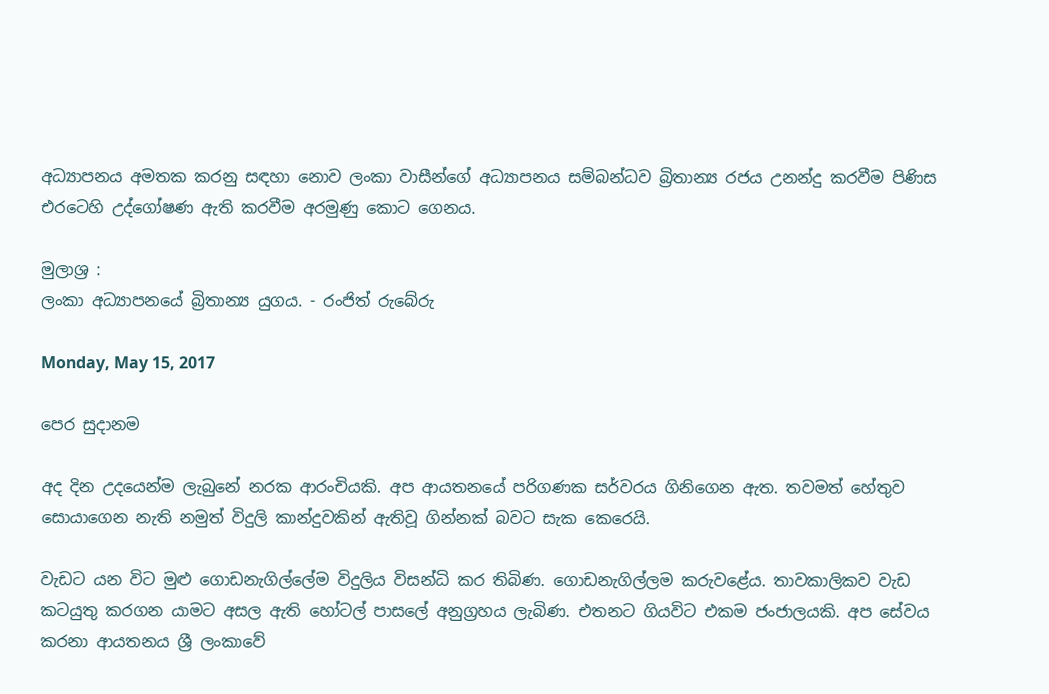අධ්‍යාපනය අමතක කරනු සඳහා නොව ලංකා වාසීන්ගේ අධ්‍යාපනය සම්බන්ධව බ්‍රිතාන්‍ය රජය උනන්දු කරවීම පිණිස එරටෙහි උද්ගෝෂණ ඇති කරවීම අරමුණු කොට ගෙනය.

මුලාශ්‍ර :
ලංකා අධ්‍යාපනයේ බ්‍රිතාන්‍ය යුගය. - රංජිත් රුබේරු

Monday, May 15, 2017

පෙර සුදානම

අද දින උදයෙන්ම ලැබුනේ නරක ආරංචියකි. අප ආයතනයේ පරිගණක සර්වරය ගිනිගෙන ඇත. තවමත් හේතුව සොයාගෙන නැති නමුත් විදුලි කාන්දුවකින් ඇතිවූ ගින්නක් බවට සැක කෙරෙයි.

වැඩට යන විට මුළු ගොඩනැගිල්ලේම විදුලිය විසන්ධි කර තිබිණ. ගොඩනැගිල්ලම කරුවළේය. තාවකාලිකව වැඩ කටයුතු කරගන යාමට අසල ඇති හෝටල් පාසලේ අනුග්‍රහය ලැබිණ. එතනට ගියවිට එකම ජංජාලයකි. අප සේවය කරනා ආයතනය ශ්‍රී ලංකාවේ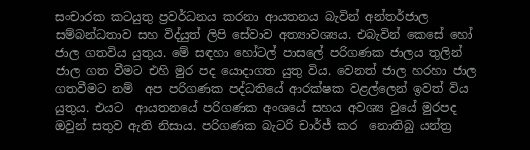සංචාරක කටයුතු ප්‍රවර්ධනය කරනා ආයතනය බැවින් අන්තර්ජාල සම්බන්ධතාව සහ විද්යුත් ලිපි සේවාව අත්‍යාවශ්‍යය. එබැවින් කෙසේ හෝ ජාල ගතවිය යුතුය. මේ සඳහා හෝටල් පාසලේ පරිගණක ජාලය තුලින් ජාල ගත වීමට එහි මුර පද යොදාගත යුතු විය. වෙනත් ජාල හරහා ජාල ගතවීමට නම්  අප පරිගණක පද්ධතියේ ආරක්ෂක වළල්ලෙන් ඉවත් විය යුතුය. එයට  ආයතනයේ පරිගණක අංශයේ සහය අවශ්‍ය වුයේ මුරපද ඔවුන් සතුව ඇති නිසාය. පරිගණක බැටරි චාර්ජ් කර  නොතිබු යන්ත්‍ර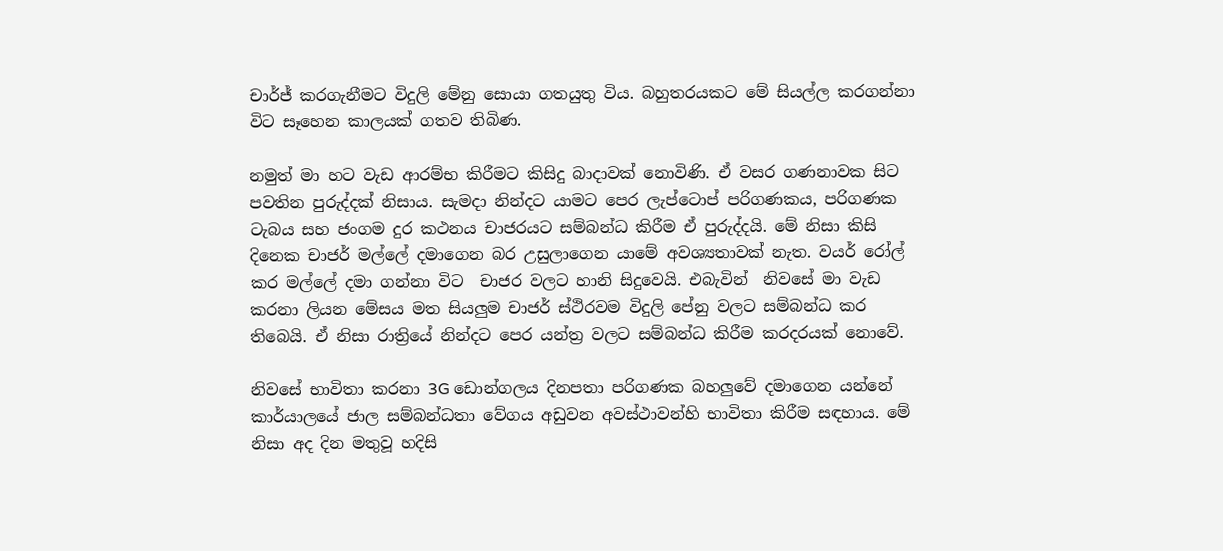චාර්ජ් කරගැනීමට විදුලි මේනු සොයා ගතයුතු විය. බහුතරයකට මේ සියල්ල කරගන්නා විට සෑහෙන කාලයක් ගතව තිබිණ.

නමුත් මා හට වැඩ ආරම්භ කිරීමට කිසිදු බාදාවක් නොවිණි. ඒ වසර ගණනාවක සිට පවතින පුරුද්දක් නිසාය. සැමදා නින්දට යාමට පෙර ලැප්ටොප් පරිගණකය, පරිගණක ටැබය සහ ජංගම දුර කථනය චාජරයට සම්බන්ධ කිරීම ඒ පුරුද්දයි. මේ නිසා කිසි දිනෙක චාජර් මල්ලේ දමාගෙන බර උසුලාගෙන යාමේ අවශ්‍යතාවක් නැත. වයර් රෝල් කර මල්ලේ දමා ගන්නා විට  චාජර වලට හානි සිදුවෙයි. එබැවින්  නිවසේ මා වැඩ කරනා ලියන මේසය මත සියලුම චාජර් ස්ථිරවම විදුලි පේනු වලට සම්බන්ධ කර තිබෙයි. ඒ නිසා රාත්‍රියේ නින්දට පෙර යන්ත්‍ර වලට සම්බන්ධ කිරීම කරදරයක් නොවේ.

නිවසේ භාවිතා කරනා 3G ඩොන්ගලය දිනපතා පරිගණක බහලුවේ දමාගෙන යන්නේ කාර්යාලයේ ජාල සම්බන්ධතා වේගය අඩුවන අවස්ථාවන්හි භාවිතා කිරීම සඳහාය. මේ නිසා අද දින මතුවූ හදිසි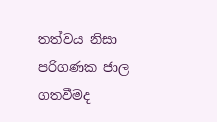තත්වය නිසා පරිගණක ජාල ගතවීමද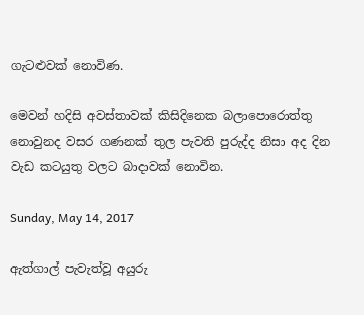ගැටළුවක් නොවිණ.

මෙවන් හදිසි අවස්තාවක් කිසිදිනෙක බලාපොරොත්තු නොවුනද වසර ගණනක් තුල පැවති පුරුද්ද නිසා අද දින වැඩ කටයුතු වලට බාදාවක් නොවින.

Sunday, May 14, 2017

ඇත්ගාල් පැවැත්වූ අයුරු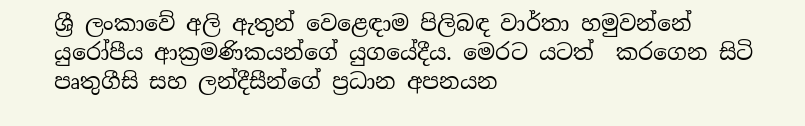ශ්‍රී ලංකාවේ අලි ඇතුන් වෙළෙඳාම පිලිබඳ වාර්තා හමුවන්නේ යුරෝපීය ආක්‍රමණිකයන්ගේ යුගයේදීය. මෙරට යටත්  කරගෙන සිටි පෘතුගීසි සහ ලන්දීසීන්ගේ ප්‍රධාන අපනයන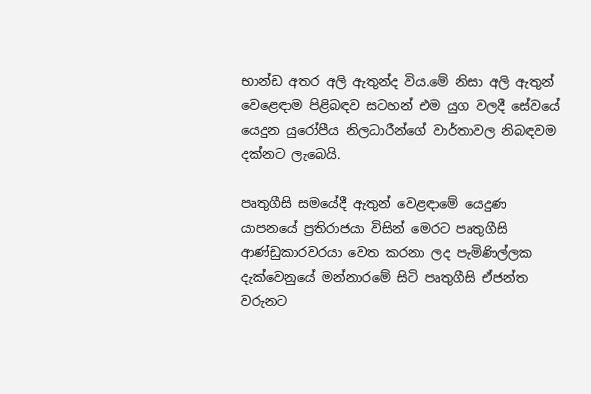භාන්ඩ අතර අලි ඇතුන්ද විය.මේ නිසා අලි ඇතුන් වෙළෙඳාම පිළිබඳව සටහන් එම යුග වලදී සේවයේ යෙදුන යුරෝපීය නිලධාරීන්ගේ වාර්තාවල නිබඳවම දක්නට ලැබෙයි.

පෘතුගීසි සමයේදී ඇතුන් වෙළඳාමේ යෙදුණ යාපනයේ ප්‍රතිරාජයා විසින් මෙරට පෘතුගීසි ආණ්‌ඩුකාරවරයා වෙත කරනා ලද පැමිණිල්ලක දැක්වෙනුයේ මන්නාරමේ සිටි පෘතුගීසි ඒජන්ත වරුනට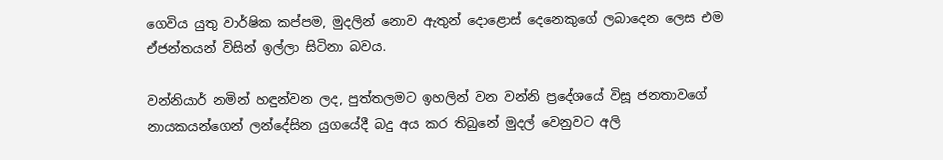ගෙවිය යුතු වාර්ෂික කප්පම, මුදලින් නොව ඇතුන් දොළොස් දෙනෙකුගේ ලබාදෙන ලෙස එම ඒජන්තයන් විසින් ඉල්ලා සිටිනා බවය.

වන්නියාර් නමින් හඳුන්වන ලද, පුත්තලමට ඉහලින් වන වන්නි ප්‍රදේශයේ විසූ ජනතාවගේ නායකයන්ගෙන් ලන්දේසින යුගයේදී බදු අය කර තිබුනේ මුදල් වෙනුවට අලි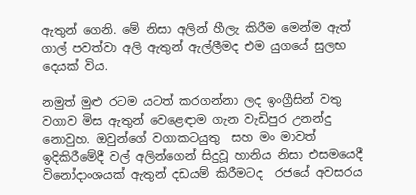ඇතුන් ගෙනි. මේ නිසා අලින් හීලැ කිරීම මෙන්ම ඇත් ගාල් පවත්වා අලි ඇතුන් ඇල්ලීමද එම යුගයේ සුලභ දෙයක් විය.

නමුත් මුළු රටම යටත් කරගන්නා ලද ඉංග්‍රීසින් වතු වගාව මිස ඇතුන් වෙළෙඳාම ගැන වැඩිපුර උනන්දු නොවුහ. ඔවුන්ගේ වගාකටයුතු  සහ මං මාවත් ඉදිකිරීමේදී වල් අලින්ගෙන් සිදුවූ හානිය නිසා එසමයෙදී විනෝදාංශයක් ඇතුන් දඩයම් කිරීමටද  රජයේ අවසරය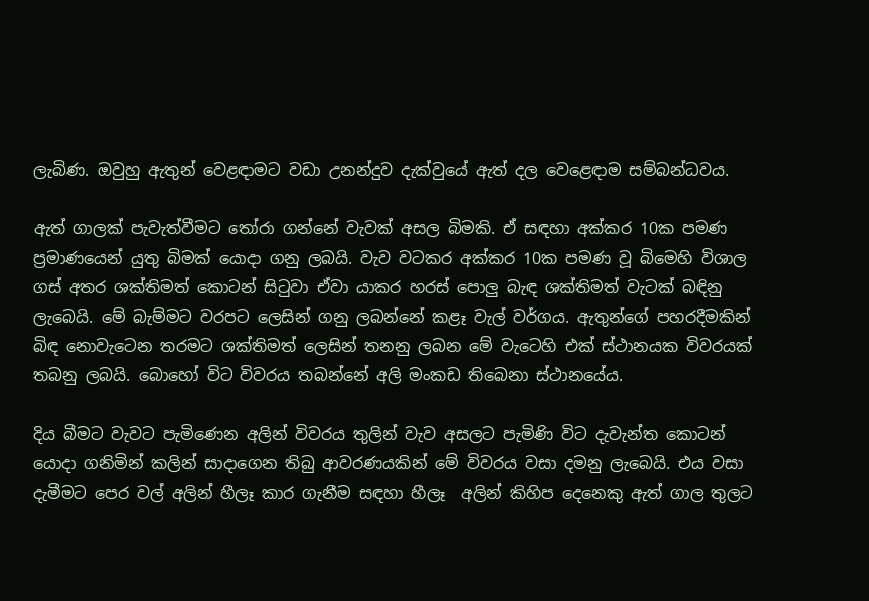ලැබිණ. ඔවුහු ඇතුන් වෙළඳාමට වඩා උනන්දුව දැක්වුයේ ඇත් දල වෙළෙඳාම සම්බන්ධවය.

ඇත් ගාලක් පැවැත්වීමට තෝරා ගන්නේ වැවක් අසල බිමකි. ඒ සඳහා අක්කර 10ක පමණ ප්‍රමාණයෙන් යුතු බිමක් යොදා ගනු ලබයි. වැව වටකර අක්කර 10ක පමණ වූ බිමෙහි විශාල ගස් අතර ශක්තිමත් කොටන් සිටුවා ඒවා යාකර හරස් පොලු බැඳ ශක්තිමත් වැටක් බඳිනු ලැබෙයි. මේ බැම්මට වරපට ලෙසින් ගනු ලබන්නේ කළෑ වැල් වර්ගය. ඇතුන්ගේ පහරදීමකින් බිඳ නොවැටෙන තරමට ශක්තිමත් ලෙසින් තනනු ලබන මේ වැටෙහි එක් ස්ථානයක විවරයක් තබනු ලබයි. බොහෝ විට විවරය තබන්නේ අලි මංකඩ තිබෙනා ස්ථානයේය.

දිය බීමට වැවට පැමිණෙන අලින් විවරය තුලින් වැව අසලට පැමිණි විට දැවැන්ත කොටන් යොදා ගනිමින් කලින් සාදාගෙන තිබු ආවරණයකින් මේ විවරය වසා දමනු ලැබෙයි. එය වසා දැමීමට පෙර වල් අලින් හීලෑ කාර ගැනීම සඳහා හීලෑ  අලින් කිහිප දෙනෙකු ඇත් ගාල තුලට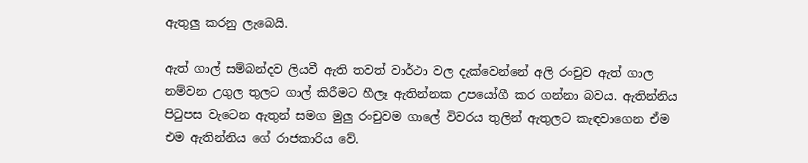ඇතුලු කරනු ලැබෙයි.

ඇත් ගාල් සම්බන්දව ලියවී ඇති තවත් වාර්ථා වල දැක්වෙන්නේ අලි රංචුව ඇත් ගාල නම්වන උගුල තුලට ගාල් කිරීමට හීලෑ ඇතින්නක උපයෝගී කර ගන්නා බවය. ඇතින්නිය පිටුපස වැටෙන ඇතුන් සමග මුලු රංචුවම ගාලේ විවරය තුලින් ඇතුලට කැඳවාගෙන ඒම එම ඇතින්නිය ගේ රාජකාරිය වේ.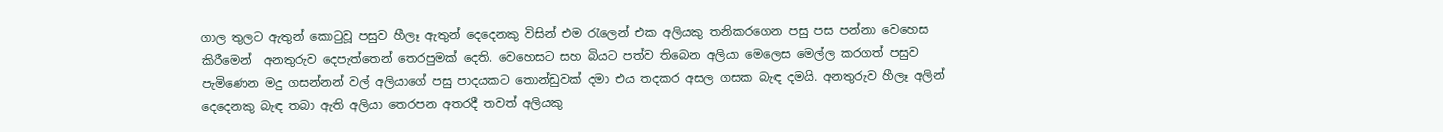ගාල තුලට ඇතුන් කොටුවූ පසුව හීලෑ ඇතුන් දෙදෙනකු විසින් එම රැලෙන් එක අලියකු තනිකරගෙන පසු පස පන්නා වෙහෙස කිරීමෙන්  අනතුරුව දෙපැත්තෙන් තෙරපුමක් දෙති. වෙහෙසට සහ බියට පත්ව තිබෙන අලියා මෙලෙස මෙල්ල කරගත් පසුව පැමිණෙන මදු ගසන්නන් වල් අලියාගේ පසු පාදයකට තොන්ඩුවක් දමා එය තදකර අසල ගසක බැඳ දමයි. අනතුරුව හීලෑ අලින් දෙදෙනකු බැඳ තබා ඇති අලියා තෙරපන අතරදී තවත් අලියකු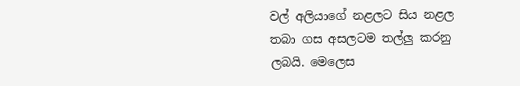වල් අලියාගේ නළලට සිය නළල තබා ගස අසලටම තල්ලු කරනු ලබයි. මෙලෙස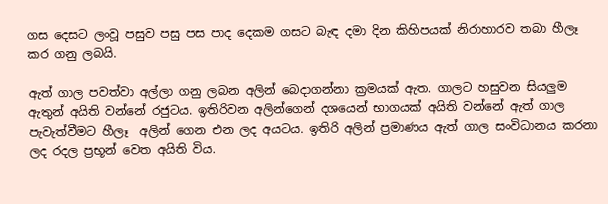ගස දෙසට ලංවූ පසුව පසු පස පාද දෙකම ගසට බැඳ දමා දින කිහිපයක් නිරාහාරව තබා හීලෑ කර ගනු ලබයි.

ඇත් ගාල පවත්වා අල්ලා ගනු ලබන අලින් බෙදාගන්නා ක්‍රමයක් ඇත. ගාලට හසුවන සියලුම ඇතුන් අයිති වන්නේ රජුටය. ඉතිරිවන අලින්ගෙන් දශයෙන් භාගයක් අයිති වන්නේ ඇත් ගාල පැවැත්වීමට හීලෑ  අලින් ගෙන එන ලද අයටය. ඉතිරි අලින් ප්‍රමාණය ඇත් ගාල සංවිධානය කරනා ලද රදල ප්‍රභූන් වෙත අයිති විය.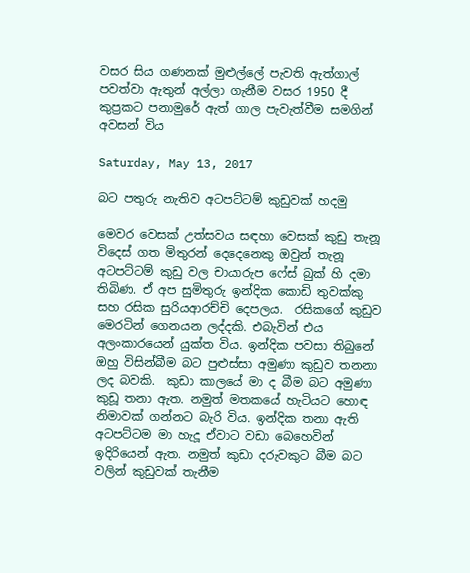වසර සිය ගණනක් මුළුල්ලේ පැවති ඇත්ගාල් පවත්වා ඇතුන් අල්ලා ගැනීම වසර 1950 දී කුප්‍රකට පනාමුරේ ඇත් ගාල පැවැත්වීම සමගින් අවසන් විය

Saturday, May 13, 2017

බට පතුරු නැතිව අටපට්ටම් කුඩුවක් හදමු

මෙවර වෙසක් උත්සවය සඳහා වෙසක් කුඩු තැනූ විදෙස් ගත මිතුරන් දෙදෙනෙකු ඔවුන් තැනූ අටපට්ටම් කුඩු වල චායාරුප ෆේස් බුක් හි දමා තිබිණ. ඒ අප සුමිතුරු ඉන්දික කොඩි තුවක්කු සහ රසික සුරියආරච්චි දෙපලය.  රසිකගේ කුඩුව මෙරටින් ගෙනයන ලද්දකි. එබැවින් එය අලංකාරයෙන් යුක්ත විය. ඉන්දික පවසා තිබුනේ ඔහු විසින්බීම බට පුළුස්සා අමුණා කුඩුව තනනා ලද බවකි.  කුඩා කාලයේ මා ද බීම බට අමුණා කුඩූ තනා ඇත. නමුත් මතකයේ හැටියට හොඳ නිමාවක් ගන්නට බැරි විය. ඉන්දික තනා ඇති අටපට්ටම මා හැදූ ඒවාට වඩා බෙහෙවින් ඉදිරියෙන් ඇත. නමුත් කුඩා දරුවකුට බීම බට වලින් කුඩුවක් තැනීම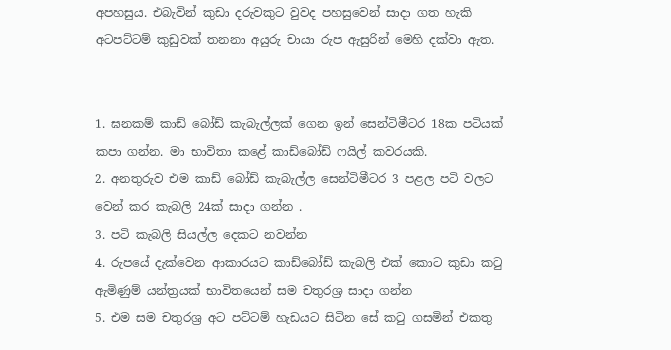අපහසුය. එබැවින් කුඩා දරුවකුට වුවද පහසුවෙන් සාදා ගත හැකි අටපට්ටම් කුඩුවක් තනනා අයුරු චායා රුප ඇසුරින් මෙහි දක්වා ඇත.


1. ඝනකම් කාඩ් බෝඩ් කැබැල්ලක් ගෙන ඉන් සෙන්ටිමීටර 18ක පටියක් කපා ගන්න. මා භාවිතා කළේ කාඩ්බෝඩ් ෆයිල් කවරයකි.
2. අනතුරුව එම කාඩ් බෝඩ් කැබැල්ල සෙන්ටිමීටර 3 පළල පටි වලට  වෙන් කර කැබලි 24ක් සාදා ගන්න .
3. පටි කැබලි සියල්ල දෙකට නවන්න
4. රුපයේ දැක්වෙන ආකාරයට කාඩ්බෝඩ් කැබලි එක් කොට කුඩා කටු ඇමිණුම් යන්ත්‍රයක් භාවිතයෙන් සම චතුරශ්‍ර සාදා ගන්න
5. එම සම චතුරශ්‍ර අට පට්ටම් හැඩයට සිටින සේ කටු ගසමින් එකතු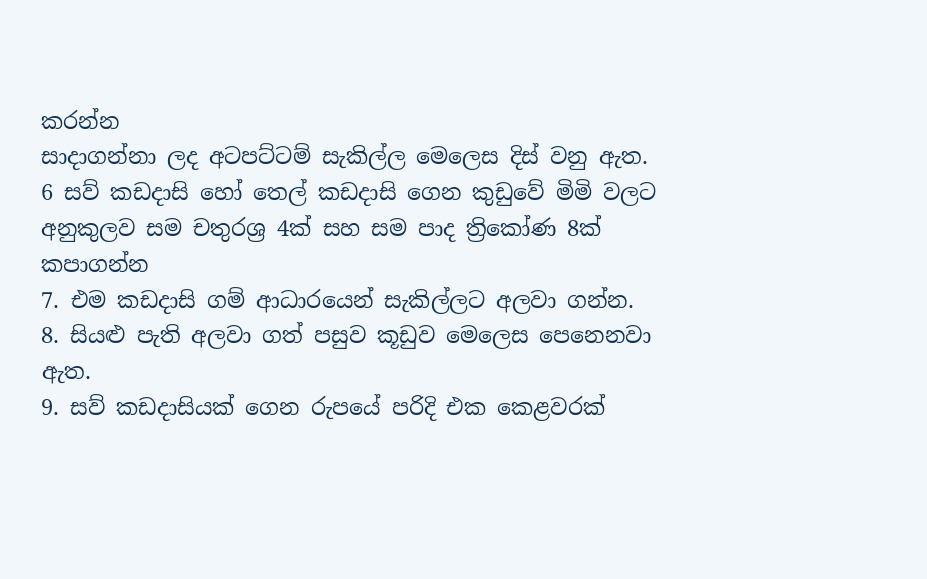කරන්න
සාදාගන්නා ලද අටපට්ටම් සැකිල්ල මෙලෙස දිස් වනු ඇත.
6 සව් කඩදාසි හෝ තෙල් කඩදාසි ගෙන කුඩුවේ මිමි වලට අනුකුලව සම චතුරශ්‍ර 4ක් සහ සම පාද ත්‍රිකෝණ 8ක් කපාගන්න
7. එම කඩදාසි ගම් ආධාරයෙන් සැකිල්ලට අලවා ගන්න.
8. සියළු පැති අලවා ගත් පසුව කූඩුව මෙලෙස පෙනෙනවා ඇත.
9. සව් කඩදාසියක් ගෙන රුපයේ පරිදි එක කෙළවරක්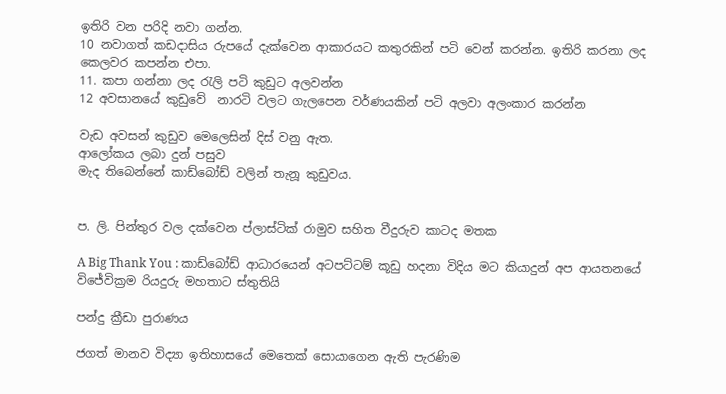ඉතිරි වන පරිදි නවා ගන්න.
10 නවාගත් කඩදාසිය රුපයේ දැක්වෙන ආකාරයට කතුරකින් පටි වෙන් කරන්න. ඉතිරි කරනා ලද කෙලවර කපන්න එපා.
11. කපා ගන්නා ලද රැලි පටි කුඩුට අලවන්න
12 අවසානයේ කුඩුවේ  නාරටි වලට ගැලපෙන වර්ණයකින් පටි අලවා අලංකාර කරන්න

වැඩ අවසන් කුඩුව මෙලෙසින් දිස් වනු ඇත.
ආලෝකය ලබා දුන් පසුව
මැද තිබෙන්නේ කාඩ්බෝඩ් වලින් තැනූ කුඩුවය.


ප. ලි. පින්තුර වල දක්වෙන ප්ලාස්ටික් රාමුව සහිත වීදුරුව කාටද මතක

A Big Thank You : කාඩ්බෝඩ් ආධාරයෙන් අටපට්ටම් කූඩු හදනා විදිය මට කියාදුන් අප ආයතනයේ විජේවික්‍රම රියදුරු මහතාට ස්තුතියි

පන්දු ක්‍රීඩා පුරාණය

ජගත් මානව විද්‍යා ඉතිහාසයේ මෙතෙක් සොයාගෙන ඇති පැරණිම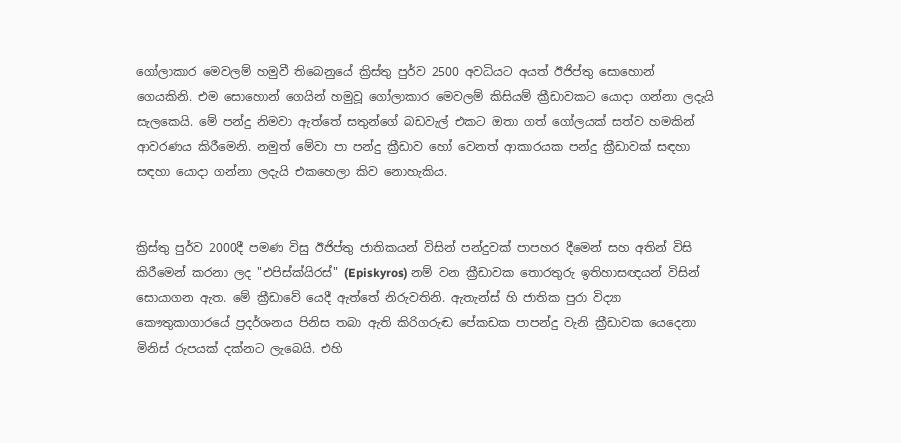ගෝලාකාර මෙවලම් හමුවී තිබෙනුයේ ක්‍රිස්තු පුර්ව 2500 අවධියට අයත් ඊජිප්තු සොහොන් ගෙයකිනි. එම සොහොන් ගෙයින් හමුවූ ගෝලාකාර මෙවලම් කිසියම් ක්‍රීඩාවකට යොදා ගන්නා ලදැයි සැලකෙයි. මේ පන්දු නිමවා ඇත්තේ සතුන්ගේ බඩවැල් එකට ඔතා ගත් ගෝලයක් සත්ව හමකින් ආවරණය කිරීමෙනි. නමුත් මේවා පා පන්දු ක්‍රීඩාව හෝ වෙනත් ආකාරයක පන්දු ක්‍රීඩාවක් සඳහා සඳහා යොදා ගන්නා ලදැයි එකහෙලා කිව නොහැකිය.


ක්‍රිස්තු පුර්ව 2000දී පමණ විසු ඊජිප්තු ජාතිකයන් විසින් පන්දුවක් පාපහර දීමෙන් සහ අතින් විසි කිරීමෙන් කරනා ලද "එපිස්ක්යිරස්" (Episkyros) නම් වන ක්‍රීඩාවක තොරතුරු ඉතිහාසඥයන් විසින් සොයාගන ඇත. මේ ක්‍රීඩාවේ යෙදී ඇත්තේ නිරුවතිනි. ඇතැන්ස් හි ජාතික පුරා විද්‍යා කෞතුකාගාරයේ ප්‍රදර්ශනය පිනිස තබා ඇති කිරිගරුඬ පේකඩක පාපන්දු වැනි ක්‍රීඩාවක යෙදෙනා මිනිස් රුපයක් දක්නට ලැබෙයි. එහි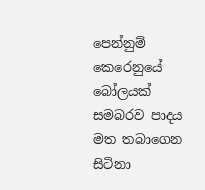පෙන්නුම් කෙරෙනුයේ බෝලයක් සමබරව පාදය මත තබාගෙන සිටිනා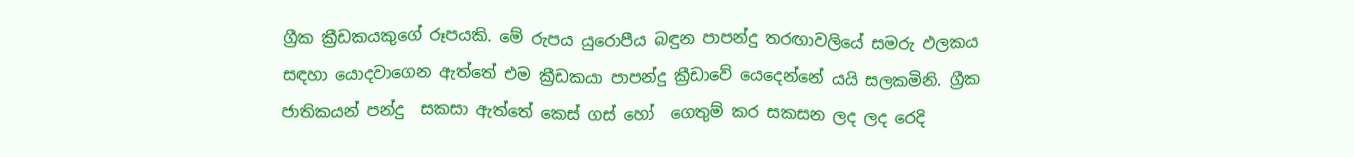ග්‍රීක ක්‍රීඩකයකුගේ රූපයකි. මේ රුපය යුරොපීය බඳුන පාපන්දු තරඟාවලියේ සමරු ඵලකය සඳහා යොදවාගෙන ඇත්තේ එම ක්‍රීඩකයා පාපන්දු ක්‍රීඩාවේ යෙදෙන්නේ යයි සලකමිනි. ග්‍රීක ජාතිකයන් පන්දු  සකසා ඇත්තේ කෙස් ගස් හෝ  ගෙතුම් කර සකසන ලද ලද රෙදි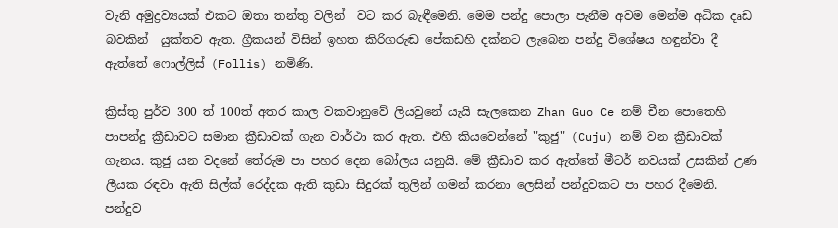වැනි අමුද්‍රව්‍යයක් එකට ඔතා තන්තු වලින්  වට කර බැඳීමෙනි. මෙම පන්දු පොලා පැනීම අවම මෙන්ම අධික දෘඩ බවකින්  යුක්තව ඇත. ග්‍රීකයන් විසින් ඉහත කිරිගරුඬ පේකඩහි දක්නට ලැබෙන පන්දු විශේෂය හඳුන්වා දී ඇත්තේ ෆොල්ලිස් (Follis) නමිණි.

ක්‍රිස්තු පුර්ව 300 ත් 100ත් අතර කාල වකවානුවේ ලියවුනේ යැයි සැලකෙන Zhan Guo Ce නම් චීන පොතෙහි පාපන්දු ක්‍රීඩාවට සමාන ක්‍රීඩාවක් ගැන වාර්ථා කර ඇත. එහි කියවෙන්නේ "කුජු" (Cuju) නම් වන ක්‍රීඩාවක් ගැනය. කුජු යන වදනේ තේරුම පා පහර දෙන බෝලය යනුයි. මේ ක්‍රීඩාව කර ඇත්තේ මීටර් නවයක් උසකින් උණ ලීයක රඳවා ඇති සිල්ක් රෙද්දක ඇති කුඩා සිදුරක් තුලින් ගමන් කරනා ලෙසින් පන්දුවකට පා පහර දීමෙනි. පන්දුව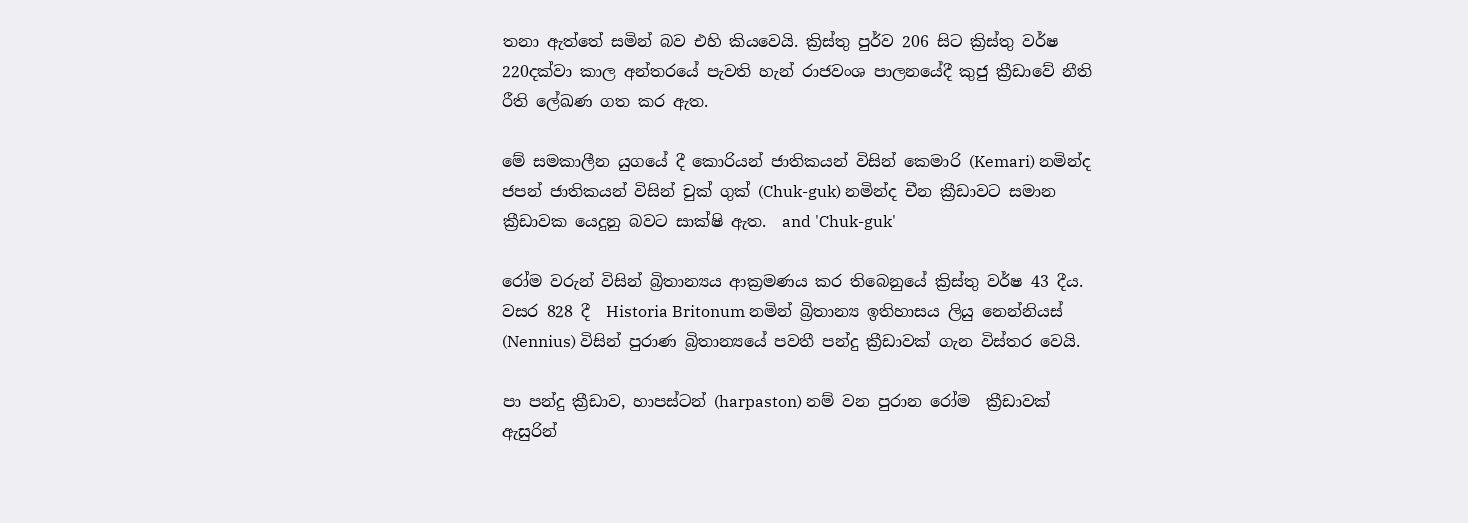තනා ඇත්තේ සමින් බව එහි කියවෙයි. ක්‍රිස්තු පුර්ව 206 සිට ක්‍රිස්තු වර්ෂ 220දක්වා කාල අන්තරයේ පැවති හැන් රාජවංශ පාලනයේදී කුජු ක්‍රීඩාවේ නීති රීති ලේඛණ ගත කර ඇත.

මේ සමකාලීන යුගයේ දී කොරියන් ජාතිකයන් විසින් කෙමාරි (Kemari) නමින්ද ජපන් ජාතිකයන් විසින් චුක් ගුක් (Chuk-guk) නමින්ද චීන ක්‍රීඩාවට සමාන ක්‍රීඩාවක යෙදුනු බවට සාක්ෂි ඇත.  and 'Chuk-guk'

රෝම වරුන් විසින් බ්‍රිතාන්‍යය ආක්‍රමණය කර තිබෙනුයේ ක්‍රිස්තු වර්ෂ 43 දීය. වසර 828 දී  Historia Britonum නමින් බ්‍රිතාන්‍ය ඉතිහාසය ලියු නෙන්නියස් (Nennius) විසින් පුරාණ බ්‍රිතාන්‍යයේ පවතී පන්දු ක්‍රීඩාවක් ගැන විස්තර වෙයි.

පා පන්දු ක්‍රීඩාව, හාපස්ටන් (harpaston) නම් වන පුරාන රෝම  ක්‍රීඩාවක් ඇසුරින්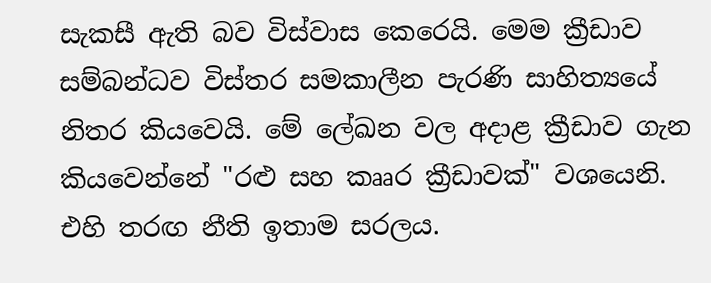සැකසී ඇති බව විස්වාස කෙරෙයි. මෙම ක්‍රීඩාව සම්බන්ධව විස්තර සමකාලීන පැරණි සාහිත්‍යයේ නිතර කියවෙයි. මේ ලේඛන වල අදාළ ක්‍රීඩාව ගැන කියවෙන්නේ "රළු සහ කෲර ක්‍රීඩාවක්" වශයෙනි. එහි තරඟ නීති ඉතාම සරලය.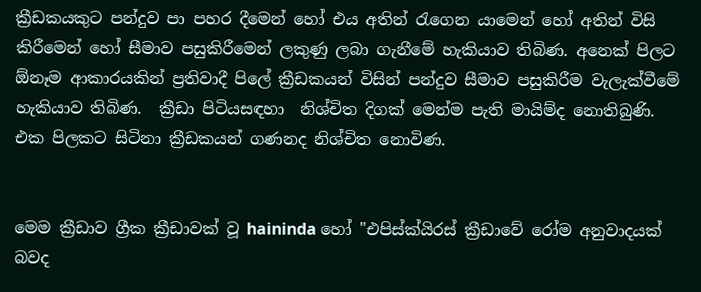ක්‍රීඩකයකුට පන්දුව පා පහර දීමෙන් හෝ එය අතින් රැගෙන යාමෙන් හෝ අතින් විසි කිරීමෙන් හෝ සීමාව පසුකිරීමෙන් ලකුණු ලබා ගැනීමේ හැකියාව තිබිණ. අනෙක් පිලට ඕනෑම ආකාරයකින් ප්‍රතිවාදී පිලේ ක්‍රීඩකයන් විසින් පන්දුව සීමාව පසුකිරීම වැලැක්වීමේ හැකියාව තිබිණ.  ක්‍රීඩා පිටියසඳහා  නිශ්චිත දිගක් මෙන්ම පැති මායිම්ද නොතිබුණි. එක පිලකට සිටිනා ක්‍රීඩකයන් ගණනද නිශ්චිත නොවිණ.


මෙම ක්‍රීඩාව ග්‍රීක ක්‍රීඩාවක් වූ haininda හෝ "එපිස්ක්යිරස් ක්‍රීඩාවේ රෝම අනුවාදයක් බවද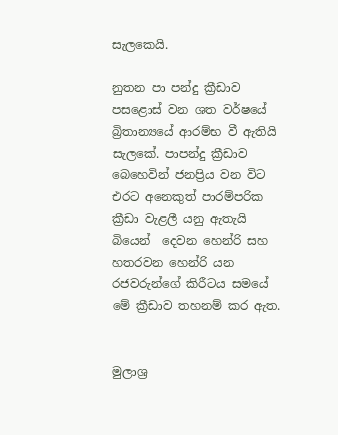සැලකෙයි.

නුතන පා පන්දු ක්‍රීඩාව පසළොස් වන ශත වර්ෂයේ බ්‍රිතාන්‍යයේ ආරම්භ වී ඇතියි සැලකේ. පාපන්දු ක්‍රීඩාව බෙහෙවින් ජනප්‍රිය වන විට එරට අනෙකුත් පාරම්පරික ක්‍රීඩා වැළලී යනු ඇතැයි බියෙන්  දෙවන හෙන්රි සහ හතරවන හෙන්රි යන රජවරුන්ගේ කිරීටය සමයේ  මේ ක්‍රීඩාව තහනම් කර ඇත.


මුලාශ්‍ර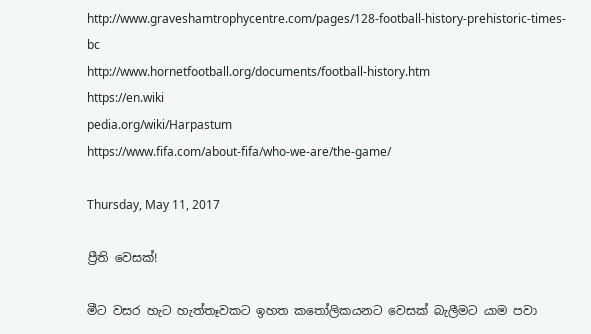http://www.graveshamtrophycentre.com/pages/128-football-history-prehistoric-times-bc
http://www.hornetfootball.org/documents/football-history.htm
https://en.wiki
pedia.org/wiki/Harpastum
https://www.fifa.com/about-fifa/who-we-are/the-game/

Thursday, May 11, 2017

ප්‍රීති වෙසක්!

මීට වසර හැට හැත්තෑවකට ඉහත කතෝලිකයනට වෙසක් බැලීමට යාම පවා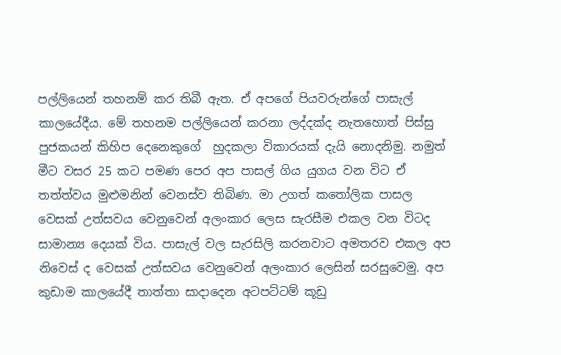පල්ලියෙන් තහනම් කර තිබී ඇත. ඒ අපගේ පියවරුන්ගේ පාසැල් කාලයේදීය. මේ තහනම පල්ලියෙන් කරනා ලද්දක්ද නැතහොත් පිස්සු පුජකයන් කිහිප දෙනෙකුගේ  හුදකලා විකාරයක් දැයි නොදනිමු. නමුත් මීට වසර 25 කට පමණ පෙර අප පාසල් ගිය යුගය වන විට ඒ තත්ත්වය මුළුමනින් වෙනස්ව තිබිණ. මා උගත් කතෝලික පාසල වෙසක් උත්සවය වෙනුවෙන් අලංකාර ලෙස සැරසීම එකල වන විටද සාමාන්‍ය දෙයක් විය. පාසැල් වල සැරසිලි කරනවාට අමතරව එකල අප නිවෙස් ද වෙසක් උත්සවය වෙනුවෙන් අලංකාර ලෙසින් සරසුවෙමු. අප කුඩාම කාලයේදී තාත්තා සාදාදෙන අටපට්ටම් කූඩු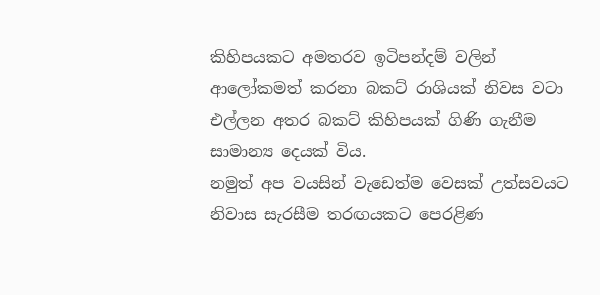කිහිපයකට අමතරව ඉටිපන්දම් වලින් ආලෝකමත් කරනා බකට් රාශියක් නිවස වටා එල්ලන අතර බකට් කිහිපයක් ගිණි ගැනීම සාමාන්‍ය දෙයක් විය.
නමුත් අප වයසින් වැඩෙත්ම වෙසක් උත්සවයට නිවාස සැරසීම තරඟයකට පෙරළිණ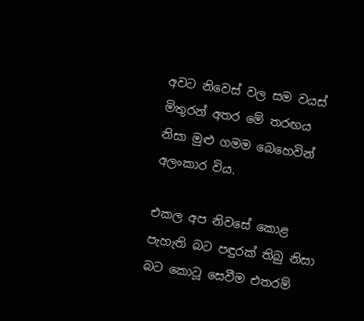අවට නිවෙස් වල සම වයස් මිතුරන් අතර මේ තරඟය නිසා මුළු ගමම බෙහෙවින් අලංකාර විය.

එකල අප නිවසේ කොළ පැහැති බට පඳුරක් තිබු නිසා  බට කොටූ සෙවීම එතරම්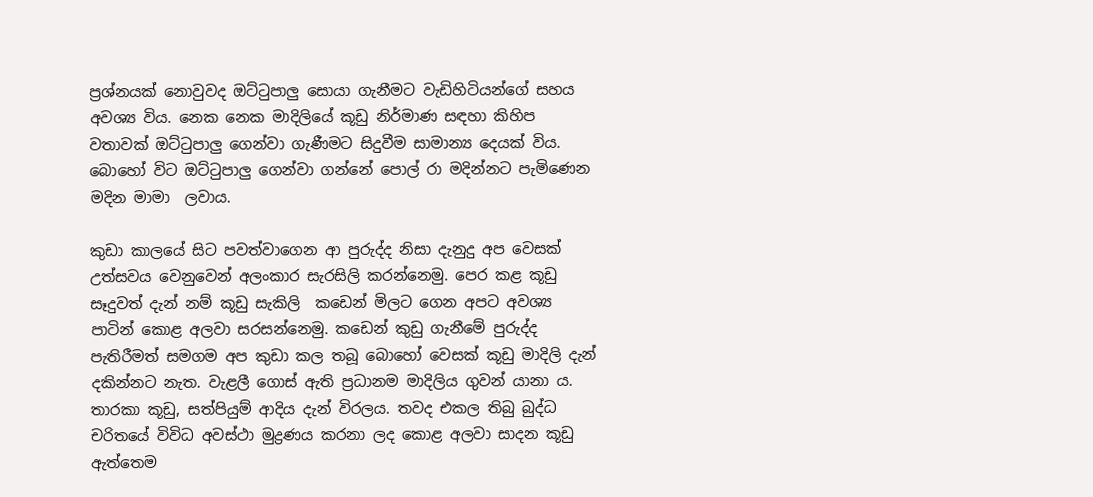ප්‍රශ්නයක් නොවුවද ඔට්ටුපාලු සොයා ගැනීමට වැඩිහිටියන්ගේ සහය අවශ්‍ය විය. නෙක නෙක මාදිලියේ කූඩු නිර්මාණ සඳහා කිහිප වතාවක් ඔට්ටුපාලු ගෙන්වා ගැණීමට සිදුවීම සාමාන්‍ය දෙයක් විය. බොහෝ විට ඔට්ටුපාලු ගෙන්වා ගන්නේ පොල් රා මදින්නට පැමිණෙන  මදින මාමා  ලවාය.

කුඩා කාලයේ සිට පවත්වාගෙන ආ පුරුද්ද නිසා දැනුදු අප වෙසක් උත්සවය වෙනුවෙන් අලංකාර සැරසිලි කරන්නෙමු. පෙර කළ කූඩු සෑදුවත් දැන් නම් කූඩු සැකිලි  කඩෙන් මිලට ගෙන අපට අවශ්‍ය පාටින් කොළ අලවා සරසන්නෙමු. කඩෙන් කුඩු ගැනීමේ පුරුද්ද පැතිරීමත් සමගම අප කුඩා කල තබූ බොහෝ වෙසක් කූඩු මාදිලි දැන් දකින්නට නැත. වැළලී ගොස් ඇති ප්‍රධානම මාදිලිය ගුවන් යානා ය. තාරකා කූඩු, සත්පියුම් ආදිය දැන් විරලය. තවද එකල තිබු බුද්ධ චරිතයේ විවිධ අවස්ථා මුද්‍රණය කරනා ලද කොළ අලවා සාදන කූඩු ඇත්තෙම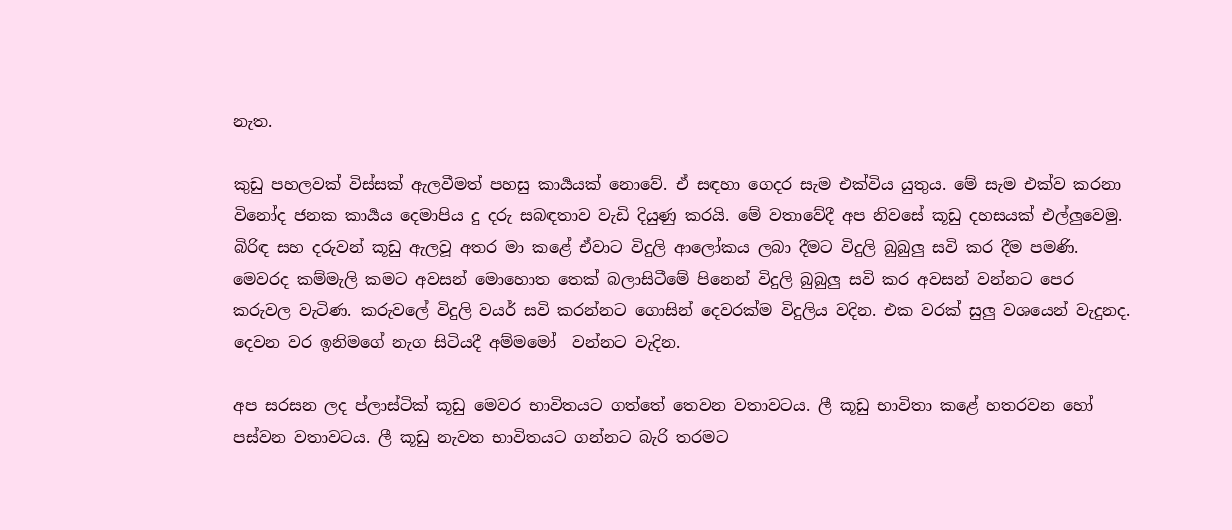නැත.

කුඩු පහලවක් විස්සක් ඇලවීමත් පහසු කාර්‍යයක් නොවේ. ඒ සඳහා ගෙදර සැම එක්විය යුතුය. මේ සැම එක්ව කරනා විනෝද ජනක කාර්‍යය දෙමාපිය දු දරු සබඳතාව වැඩි දියුණු කරයි. මේ වතාවේදී අප නිවසේ කූඩු දහසයක් එල්ලුවෙමු. බිරිඳ සහ දරුවන් කූඩු ඇලවූ අතර මා කළේ ඒවාට විදුලි ආලෝකය ලබා දීමට විදුලි බුබුලු සවි කර දීම පමණි. මෙවරද කම්මැලි කමට අවසන් මොහොත තෙක් බලාසිටීමේ පිනෙන් විදුලි බුබුලු සවි කර අවසන් වන්නට පෙර කරුවල වැටිණ. කරුවලේ විදුලි වයර් සවි කරන්නට ගොසින් දෙවරක්ම විදුලිය වදින. එක වරක් සුලු වශයෙන් වැදුනද. දෙවන වර ඉනිමගේ නැග සිටියදී අම්මමෝ  වන්නට වැදින.

අප සරසන ලද ප්ලාස්ටික් කූඩු මෙවර භාවිතයට ගත්තේ තෙවන වතාවටය. ලී කූඩු භාවිතා කළේ හතරවන හෝ පස්වන වතාවටය. ලී කූඩු නැවත භාවිතයට ගන්නට බැරි තරමට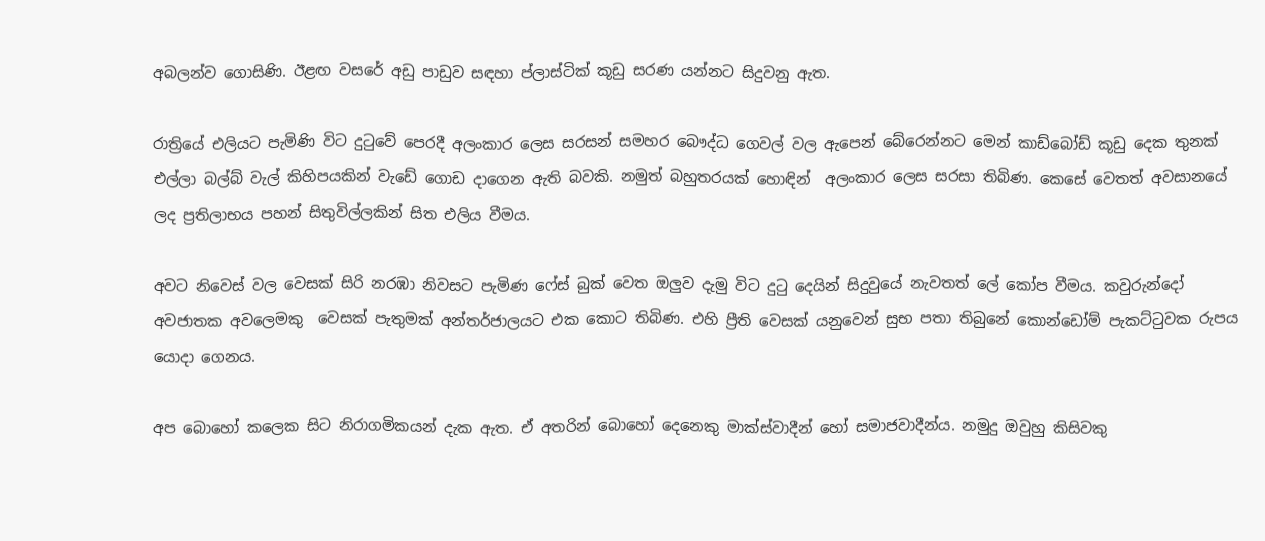අබලන්ව ගොසිණි. ඊළඟ වසරේ අඩු පාඩුව සඳහා ප්ලාස්ටික් කූඩු සරණ යන්නට සිදුවනු ඇත.

රාත්‍රියේ එලියට පැමිණි විට දුටුවේ පෙරදී අලංකාර ලෙස සරසන් සමහර බෞද්ධ ගෙවල් වල ඇපෙන් බේරෙන්නට මෙන් කාඩ්බෝඩ් කූඩු දෙක තුනක් එල්ලා බල්බ් වැල් කිහිපයකින් වැඩේ ගොඩ දාගෙන ඇති බවකි. නමුත් බහුතරයක් හොඳින්  අලංකාර ලෙස සරසා තිබිණ. කෙසේ වෙතත් අවසානයේ ලද ප්‍රතිලාභය පහන් සිතුවිල්ලකින් සිත එලිය වීමය.

අවට නිවෙස් වල වෙසක් සිරි නරඹා නිවසට පැමිණ ෆේස් බුක් වෙත ඔලුව දැමු විට දුටු දෙයින් සිදුවුයේ නැවතත් ලේ කෝප වීමය. කවුරුන්දෝ අවජාතක අවලෙමකු  වෙසක් පැතුමක් අන්තර්ජාලයට එක කොට තිබිණ. එහි ප්‍රීති වෙසක් යනුවෙන් සුභ පතා තිබුනේ කොන්ඩෝම් පැකට්ටුවක රුපය යොදා ගෙනය.

අප බොහෝ කලෙක සිට නිරාගමිකයන් දැක ඇත. ඒ අතරින් බොහෝ දෙනෙකු මාක්ස්වාදීන් හෝ සමාජවාදීන්ය. නමුදු ඔවුහු කිසිවකු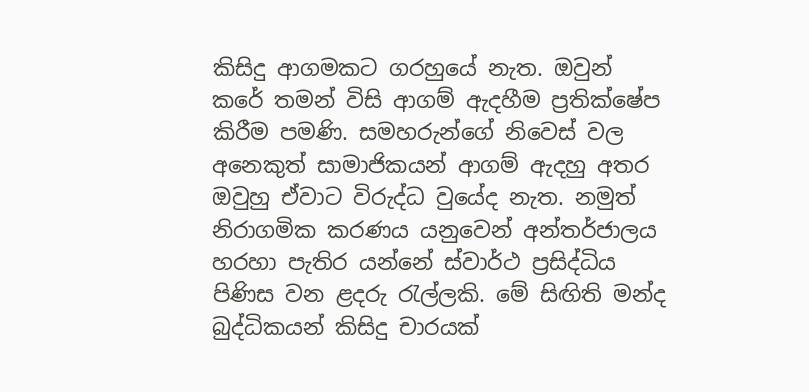කිසිදු ආගමකට ගරහුයේ නැත. ඔවුන් කරේ තමන් විසි ආගම් ඇදහීම ප්‍රතික්ෂේප කිරීම පමණි. සමහරුන්ගේ නිවෙස් වල අනෙකුත් සාමාජිකයන් ආගම් ඇදහු අතර ඔවුහු ඒවාට විරුද්ධ වුයේද නැත. නමුත් නිරාගමික කරණය යනුවෙන් අන්තර්ජාලය හරහා පැතිර යන්නේ ස්වාර්ථ ප්‍රසිද්ධිය පිණිස වන ළදරු රැල්ලකි. මේ සිඟිති මන්ද බුද්ධිකයන් කිසිදු චාරයක්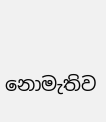නොමැතිව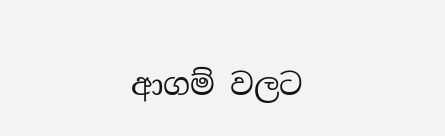ආගම් වලට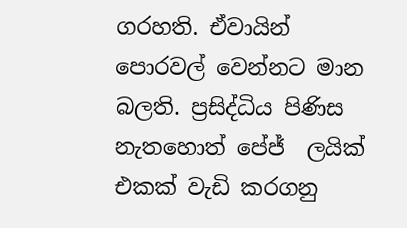ගරහති. ඒවායින් පොරවල් වෙන්නට මාන බලති. ප්‍රසිද්ධිය පිණිස නැතහොත් පේජ්  ලයික් එකක් වැඩි කරගනු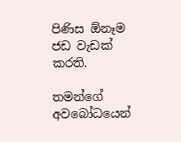පිණිස ඕනෑම ජඩ වැඩක් කරති.

තමන්ගේ අවබෝධයෙන්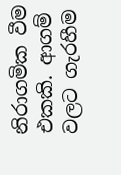නිරාගමික වීම එකකි. ආගම් වලට ගැරහීම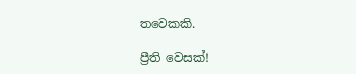තවෙකකි.

ප්‍රීති වෙසක්!